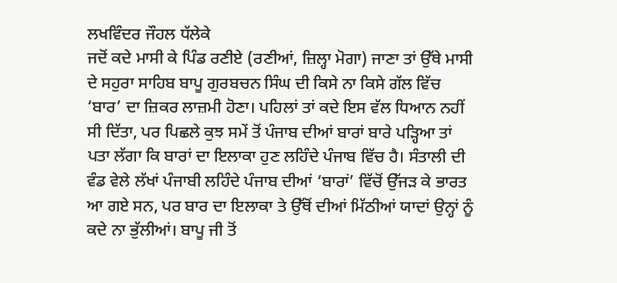ਲਖਵਿੰਦਰ ਜੌਹਲ ਧੱਲੇਕੇ
ਜਦੋਂ ਕਦੇ ਮਾਸੀ ਕੇ ਪਿੰਡ ਰਣੀਏ (ਰਣੀਆਂ, ਜ਼ਿਲ੍ਹਾ ਮੋਗਾ) ਜਾਣਾ ਤਾਂ ਉੱਥੇ ਮਾਸੀ ਦੇ ਸਹੁਰਾ ਸਾਹਿਬ ਬਾਪੂ ਗੁਰਬਚਨ ਸਿੰਘ ਦੀ ਕਿਸੇ ਨਾ ਕਿਸੇ ਗੱਲ ਵਿੱਚ ‘ਬਾਰ’ ਦਾ ਜ਼ਿਕਰ ਲਾਜ਼ਮੀ ਹੋਣਾ। ਪਹਿਲਾਂ ਤਾਂ ਕਦੇ ਇਸ ਵੱਲ ਧਿਆਨ ਨਹੀਂ ਸੀ ਦਿੱਤਾ, ਪਰ ਪਿਛਲੇ ਕੁਝ ਸਮੇਂ ਤੋਂ ਪੰਜਾਬ ਦੀਆਂ ਬਾਰਾਂ ਬਾਰੇ ਪੜ੍ਹਿਆ ਤਾਂ ਪਤਾ ਲੱਗਾ ਕਿ ਬਾਰਾਂ ਦਾ ਇਲਾਕਾ ਹੁਣ ਲਹਿੰਦੇ ਪੰਜਾਬ ਵਿੱਚ ਹੈ। ਸੰਤਾਲੀ ਦੀ ਵੰਡ ਵੇਲੇ ਲੱਖਾਂ ਪੰਜਾਬੀ ਲਹਿੰਦੇ ਪੰਜਾਬ ਦੀਆਂ ‘ਬਾਰਾਂ’ ਵਿੱਚੋਂ ਉੱਜੜ ਕੇ ਭਾਰਤ ਆ ਗਏ ਸਨ, ਪਰ ਬਾਰ ਦਾ ਇਲਾਕਾ ਤੇ ਉੱਥੋਂ ਦੀਆਂ ਮਿੱਠੀਆਂ ਯਾਦਾਂ ਉਨ੍ਹਾਂ ਨੂੰ ਕਦੇ ਨਾ ਭੁੱਲੀਆਂ। ਬਾਪੂ ਜੀ ਤੋਂ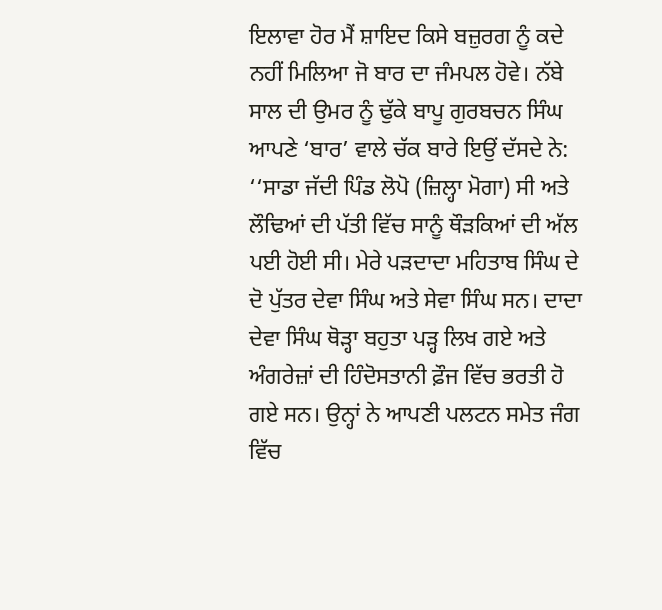ਇਲਾਵਾ ਹੋਰ ਮੈਂ ਸ਼ਾਇਦ ਕਿਸੇ ਬਜ਼ੁਰਗ ਨੂੰ ਕਦੇ ਨਹੀਂ ਮਿਲਿਆ ਜੋ ਬਾਰ ਦਾ ਜੰਮਪਲ ਹੋਵੇ। ਨੱਬੇ ਸਾਲ ਦੀ ਉਮਰ ਨੂੰ ਢੁੱਕੇ ਬਾਪੂ ਗੁਰਬਚਨ ਸਿੰਘ ਆਪਣੇ ‘ਬਾਰ’ ਵਾਲੇ ਚੱਕ ਬਾਰੇ ਇਉਂ ਦੱਸਦੇ ਨੇ:
‘‘ਸਾਡਾ ਜੱਦੀ ਪਿੰਡ ਲੋਪੋ (ਜ਼ਿਲ੍ਹਾ ਮੋਗਾ) ਸੀ ਅਤੇ ਲੌਢਿਆਂ ਦੀ ਪੱਤੀ ਵਿੱਚ ਸਾਨੂੰ ਥੌੜਕਿਆਂ ਦੀ ਅੱਲ ਪਈ ਹੋਈ ਸੀ। ਮੇਰੇ ਪੜਦਾਦਾ ਮਹਿਤਾਬ ਸਿੰਘ ਦੇ ਦੋ ਪੁੱਤਰ ਦੇਵਾ ਸਿੰਘ ਅਤੇ ਸੇਵਾ ਸਿੰਘ ਸਨ। ਦਾਦਾ ਦੇਵਾ ਸਿੰਘ ਥੋੜ੍ਹਾ ਬਹੁਤਾ ਪੜ੍ਹ ਲਿਖ ਗਏ ਅਤੇ ਅੰਗਰੇਜ਼ਾਂ ਦੀ ਹਿੰਦੋਸਤਾਨੀ ਫ਼ੌਜ ਵਿੱਚ ਭਰਤੀ ਹੋ ਗਏ ਸਨ। ਉਨ੍ਹਾਂ ਨੇ ਆਪਣੀ ਪਲਟਨ ਸਮੇਤ ਜੰਗ ਵਿੱਚ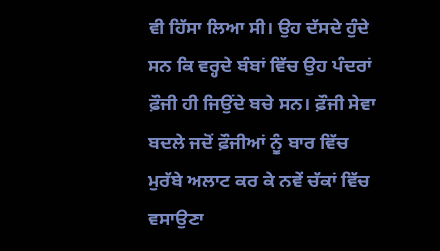ਵੀ ਹਿੱਸਾ ਲਿਆ ਸੀ। ਉਹ ਦੱਸਦੇ ਹੁੰਦੇ ਸਨ ਕਿ ਵਰ੍ਹਦੇ ਬੰਬਾਂ ਵਿੱਚ ਉਹ ਪੰਦਰਾਂ ਫ਼ੌਜੀ ਹੀ ਜਿਉਂਦੇ ਬਚੇ ਸਨ। ਫ਼ੌਜੀ ਸੇਵਾ ਬਦਲੇ ਜਦੋਂ ਫ਼ੌਜੀਆਂ ਨੂੰ ਬਾਰ ਵਿੱਚ ਮੁਰੱਬੇ ਅਲਾਟ ਕਰ ਕੇ ਨਵੇਂ ਚੱਕਾਂ ਵਿੱਚ ਵਸਾਉਣਾ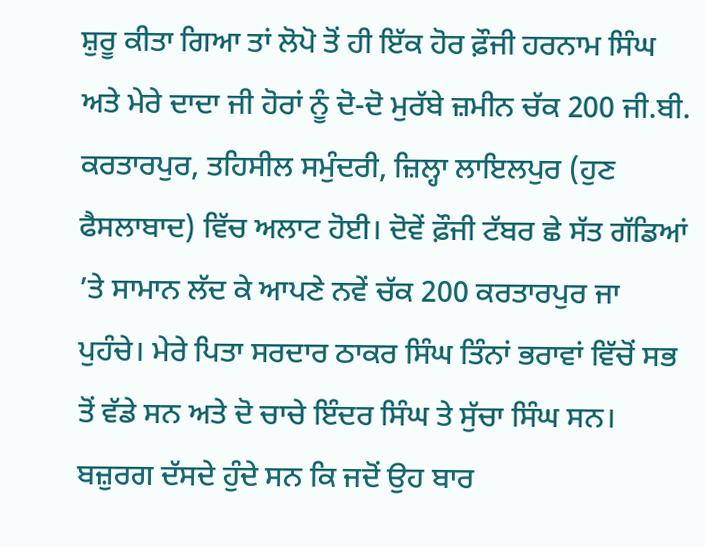ਸ਼ੁਰੂ ਕੀਤਾ ਗਿਆ ਤਾਂ ਲੋਪੋ ਤੋਂ ਹੀ ਇੱਕ ਹੋਰ ਫ਼ੌਜੀ ਹਰਨਾਮ ਸਿੰਘ ਅਤੇ ਮੇਰੇ ਦਾਦਾ ਜੀ ਹੋਰਾਂ ਨੂੰ ਦੋ-ਦੋ ਮੁਰੱਬੇ ਜ਼ਮੀਨ ਚੱਕ 200 ਜੀ.ਬੀ. ਕਰਤਾਰਪੁਰ, ਤਹਿਸੀਲ ਸਮੁੰਦਰੀ, ਜ਼ਿਲ੍ਹਾ ਲਾਇਲਪੁਰ (ਹੁਣ ਫੈਸਲਾਬਾਦ) ਵਿੱਚ ਅਲਾਟ ਹੋਈ। ਦੋਵੇਂ ਫ਼ੌਜੀ ਟੱਬਰ ਛੇ ਸੱਤ ਗੱਡਿਆਂ ’ਤੇ ਸਾਮਾਨ ਲੱਦ ਕੇ ਆਪਣੇ ਨਵੇਂ ਚੱਕ 200 ਕਰਤਾਰਪੁਰ ਜਾ ਪੁਹੰਚੇ। ਮੇਰੇ ਪਿਤਾ ਸਰਦਾਰ ਠਾਕਰ ਸਿੰਘ ਤਿੰਨਾਂ ਭਰਾਵਾਂ ਵਿੱਚੋਂ ਸਭ ਤੋਂ ਵੱਡੇ ਸਨ ਅਤੇ ਦੋ ਚਾਚੇ ਇੰਦਰ ਸਿੰਘ ਤੇ ਸੁੱਚਾ ਸਿੰਘ ਸਨ। ਬਜ਼ੁਰਗ ਦੱਸਦੇ ਹੁੰਦੇ ਸਨ ਕਿ ਜਦੋਂ ਉਹ ਬਾਰ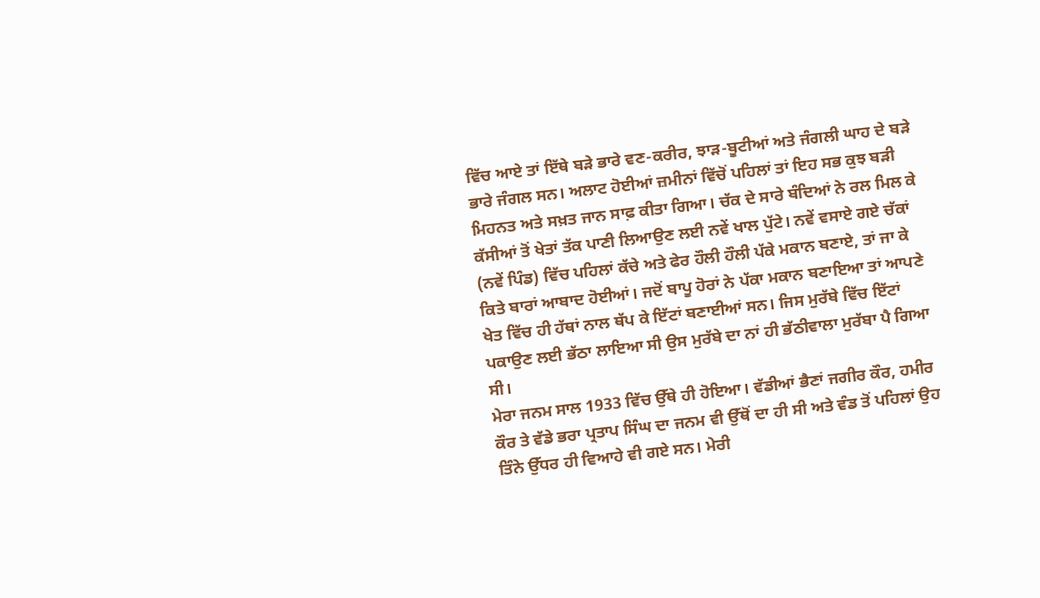ਵਿੱਚ ਆਏ ਤਾਂ ਇੱਥੇ ਬੜੇ ਭਾਰੇ ਵਣ-ਕਰੀਰ, ਝਾੜ-ਬੂਟੀਆਂ ਅਤੇ ਜੰਗਲੀ ਘਾਹ ਦੇ ਬੜੇ ਭਾਰੇ ਜੰਗਲ ਸਨ। ਅਲਾਟ ਹੋਈਆਂ ਜ਼ਮੀਨਾਂ ਵਿੱਚੋਂ ਪਹਿਲਾਂ ਤਾਂ ਇਹ ਸਭ ਕੁਝ ਬੜੀ ਮਿਹਨਤ ਅਤੇ ਸਖ਼ਤ ਜਾਨ ਸਾਫ਼ ਕੀਤਾ ਗਿਆ। ਚੱਕ ਦੇ ਸਾਰੇ ਬੰਦਿਆਂ ਨੇ ਰਲ ਮਿਲ ਕੇ ਕੱਸੀਆਂ ਤੋਂ ਖੇਤਾਂ ਤੱਕ ਪਾਣੀ ਲਿਆਉਣ ਲਈ ਨਵੇਂ ਖਾਲ ਪੁੱਟੇ। ਨਵੇਂ ਵਸਾਏ ਗਏ ਚੱਕਾਂ (ਨਵੇਂ ਪਿੰਡ) ਵਿੱਚ ਪਹਿਲਾਂ ਕੱਚੇ ਅਤੇ ਫੇਰ ਹੌਲੀ ਹੌਲੀ ਪੱਕੇ ਮਕਾਨ ਬਣਾਏ, ਤਾਂ ਜਾ ਕੇ ਕਿਤੇ ਬਾਰਾਂ ਆਬਾਦ ਹੋਈਆਂ। ਜਦੋਂ ਬਾਪੂ ਹੋਰਾਂ ਨੇ ਪੱਕਾ ਮਕਾਨ ਬਣਾਇਆ ਤਾਂ ਆਪਣੇ ਖੇਤ ਵਿੱਚ ਹੀ ਹੱਥਾਂ ਨਾਲ ਥੱਪ ਕੇ ਇੱਟਾਂ ਬਣਾਈਆਂ ਸਨ। ਜਿਸ ਮੁਰੱਬੇ ਵਿੱਚ ਇੱਟਾਂ ਪਕਾਉਣ ਲਈ ਭੱਠਾ ਲਾਇਆ ਸੀ ਉਸ ਮੁਰੱਬੇ ਦਾ ਨਾਂ ਹੀ ਭੱਠੀਵਾਲਾ ਮੁਰੱਬਾ ਪੈ ਗਿਆ ਸੀ।
ਮੇਰਾ ਜਨਮ ਸਾਲ 1933 ਵਿੱਚ ਉੱਥੇ ਹੀ ਹੋਇਆ। ਵੱਡੀਆਂ ਭੈਣਾਂ ਜਗੀਰ ਕੌਰ, ਹਮੀਰ ਕੌਰ ਤੇ ਵੱਡੇ ਭਰਾ ਪ੍ਰਤਾਪ ਸਿੰਘ ਦਾ ਜਨਮ ਵੀ ਉੱਥੋਂ ਦਾ ਹੀ ਸੀ ਅਤੇ ਵੰਡ ਤੋਂ ਪਹਿਲਾਂ ਉਹ ਤਿੰਨੇ ਉੱਧਰ ਹੀ ਵਿਆਹੇ ਵੀ ਗਏ ਸਨ। ਮੇਰੀ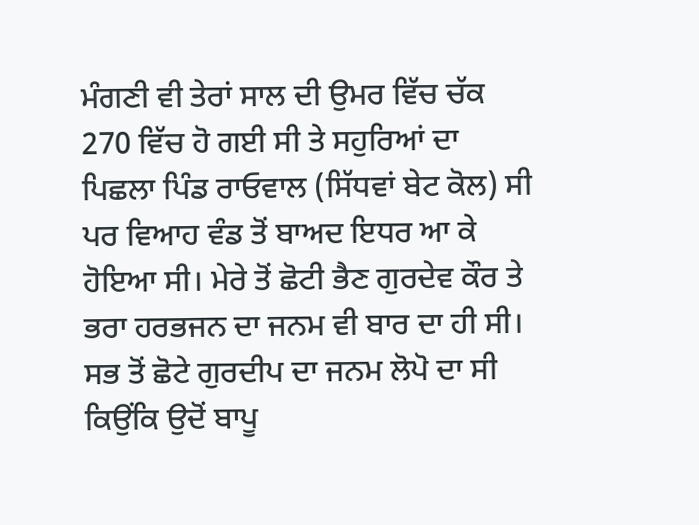ਮੰਗਣੀ ਵੀ ਤੇਰਾਂ ਸਾਲ ਦੀ ਉਮਰ ਵਿੱਚ ਚੱਕ 270 ਵਿੱਚ ਹੋ ਗਈ ਸੀ ਤੇ ਸਹੁਰਿਆਂ ਦਾ ਪਿਛਲਾ ਪਿੰਡ ਰਾਓਵਾਲ (ਸਿੱਧਵਾਂ ਬੇਟ ਕੋਲ) ਸੀ ਪਰ ਵਿਆਹ ਵੰਡ ਤੋਂ ਬਾਅਦ ਇਧਰ ਆ ਕੇ ਹੋਇਆ ਸੀ। ਮੇਰੇ ਤੋਂ ਛੋਟੀ ਭੈਣ ਗੁਰਦੇਵ ਕੌਰ ਤੇ ਭਰਾ ਹਰਭਜਨ ਦਾ ਜਨਮ ਵੀ ਬਾਰ ਦਾ ਹੀ ਸੀ। ਸਭ ਤੋਂ ਛੋਟੇ ਗੁਰਦੀਪ ਦਾ ਜਨਮ ਲੋਪੋ ਦਾ ਸੀ ਕਿਉਂਕਿ ਉਦੋਂ ਬਾਪੂ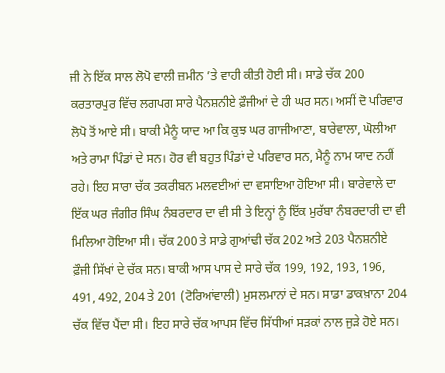ਜੀ ਨੇ ਇੱਕ ਸਾਲ ਲੋਪੋ ਵਾਲੀ ਜ਼ਮੀਨ ’ਤੇ ਵਾਹੀ ਕੀਤੀ ਹੋਈ ਸੀ। ਸਾਡੇ ਚੱਕ 200 ਕਰਤਾਰਪੁਰ ਵਿੱਚ ਲਗਪਗ ਸਾਰੇ ਪੈਨਸ਼ਨੀਏ ਫ਼ੌਜੀਆਂ ਦੇ ਹੀ ਘਰ ਸਨ। ਅਸੀਂ ਦੋ ਪਰਿਵਾਰ ਲੋਪੋ ਤੋਂ ਆਏ ਸੀ। ਬਾਕੀ ਮੈਨੂੰ ਯਾਦ ਆ ਕਿ ਕੁਝ ਘਰ ਗਾਜੀਆਣਾ, ਬਾਰੇਵਾਲਾ, ਘੋਲੀਆ ਅਤੇ ਰਾਮਾ ਪਿੰਡਾਂ ਦੇ ਸਨ। ਹੋਰ ਵੀ ਬਹੁਤ ਪਿੰਡਾਂ ਦੇ ਪਰਿਵਾਰ ਸਨ, ਮੈਨੂੰ ਨਾਮ ਯਾਦ ਨਹੀਂ ਰਹੇ। ਇਹ ਸਾਰਾ ਚੱਕ ਤਕਰੀਬਨ ਮਲਵਈਆਂ ਦਾ ਵਸਾਇਆ ਹੋਇਆ ਸੀ। ਬਾਰੇਵਾਲੇ ਦਾ ਇੱਕ ਘਰ ਜੰਗੀਰ ਸਿੰਘ ਨੰਬਰਦਾਰ ਦਾ ਵੀ ਸੀ ਤੇ ਇਨ੍ਹਾਂ ਨੂੰ ਇੱਕ ਮੁਰੱਬਾ ਨੰਬਰਦਾਰੀ ਦਾ ਵੀ ਮਿਲਿਆ ਹੋਇਆ ਸੀ। ਚੱਕ 200 ਤੇ ਸਾਡੇ ਗੁਆਂਢੀ ਚੱਕ 202 ਅਤੇ 203 ਪੈਨਸ਼ਨੀਏ ਫ਼ੌਜੀ ਸਿੱਖਾਂ ਦੇ ਚੱਕ ਸਨ। ਬਾਕੀ ਆਸ ਪਾਸ ਦੇ ਸਾਰੇ ਚੱਕ 199, 192, 193, 196, 491, 492, 204 ਤੇ 201 (ਟੋਰਿਆਂਵਾਲੀ) ਮੁਸਲਮਾਨਾਂ ਦੇ ਸਨ। ਸਾਡਾ ਡਾਕਖ਼ਾਨਾ 204 ਚੱਕ ਵਿੱਚ ਪੈਂਦਾ ਸੀ। ਇਹ ਸਾਰੇ ਚੱਕ ਆਪਸ ਵਿੱਚ ਸਿੱਧੀਆਂ ਸੜਕਾਂ ਨਾਲ ਜੁੜੇ ਹੋਏ ਸਨ।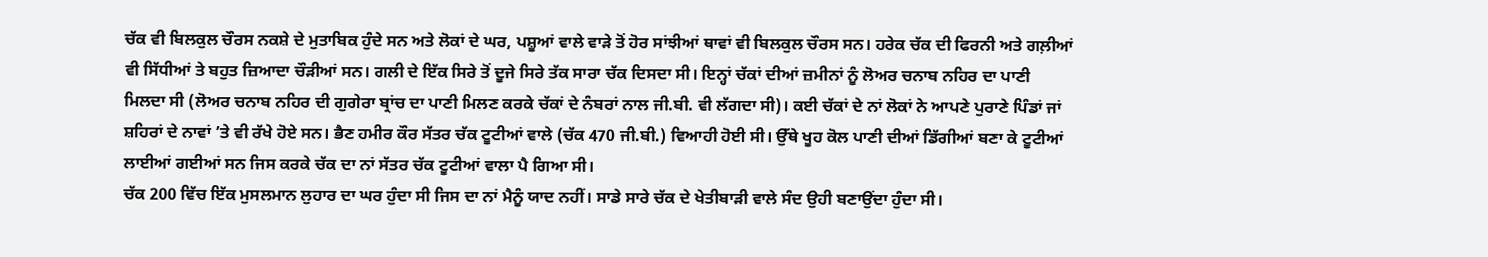ਚੱਕ ਵੀ ਬਿਲਕੁਲ ਚੌਰਸ ਨਕਸ਼ੇ ਦੇ ਮੁਤਾਬਿਕ ਹੁੰਦੇ ਸਨ ਅਤੇ ਲੋਕਾਂ ਦੇ ਘਰ, ਪਸ਼ੂਆਂ ਵਾਲੇ ਵਾੜੇ ਤੋਂ ਹੋਰ ਸਾਂਝੀਆਂ ਥਾਵਾਂ ਵੀ ਬਿਲਕੁਲ ਚੌਰਸ ਸਨ। ਹਰੇਕ ਚੱਕ ਦੀ ਫਿਰਨੀ ਅਤੇ ਗਲ਼ੀਆਂ ਵੀ ਸਿੱਧੀਆਂ ਤੇ ਬਹੁਤ ਜ਼ਿਆਦਾ ਚੌੜੀਆਂ ਸਨ। ਗਲੀ ਦੇ ਇੱਕ ਸਿਰੇ ਤੋਂ ਦੂਜੇ ਸਿਰੇ ਤੱਕ ਸਾਰਾ ਚੱਕ ਦਿਸਦਾ ਸੀ। ਇਨ੍ਹਾਂ ਚੱਕਾਂ ਦੀਆਂ ਜ਼ਮੀਨਾਂ ਨੂੰ ਲੋਅਰ ਚਨਾਬ ਨਹਿਰ ਦਾ ਪਾਣੀ ਮਿਲਦਾ ਸੀ (ਲੋਅਰ ਚਨਾਬ ਨਹਿਰ ਦੀ ਗੁਗੇਰਾ ਬ੍ਰਾਂਚ ਦਾ ਪਾਣੀ ਮਿਲਣ ਕਰਕੇ ਚੱਕਾਂ ਦੇ ਨੰਬਰਾਂ ਨਾਲ ਜੀ.ਬੀ. ਵੀ ਲੱਗਦਾ ਸੀ)। ਕਈ ਚੱਕਾਂ ਦੇ ਨਾਂ ਲੋਕਾਂ ਨੇ ਆਪਣੇ ਪੁਰਾਣੇ ਪਿੰਡਾਂ ਜਾਂ ਸ਼ਹਿਰਾਂ ਦੇ ਨਾਵਾਂ ’ਤੇ ਵੀ ਰੱਖੇ ਹੋਏ ਸਨ। ਭੈਣ ਹਮੀਰ ਕੌਰ ਸੱਤਰ ਚੱਕ ਟੂਟੀਆਂ ਵਾਲੇ (ਚੱਕ 470 ਜੀ.ਬੀ.) ਵਿਆਹੀ ਹੋਈ ਸੀ। ਉੱਥੇ ਖੂਹ ਕੋਲ ਪਾਣੀ ਦੀਆਂ ਡਿੱਗੀਆਂ ਬਣਾ ਕੇ ਟੂਟੀਆਂ ਲਾਈਆਂ ਗਈਆਂ ਸਨ ਜਿਸ ਕਰਕੇ ਚੱਕ ਦਾ ਨਾਂ ਸੱਤਰ ਚੱਕ ਟੂਟੀਆਂ ਵਾਲਾ ਪੈ ਗਿਆ ਸੀ।
ਚੱਕ 200 ਵਿੱਚ ਇੱਕ ਮੁਸਲਮਾਨ ਲੁਹਾਰ ਦਾ ਘਰ ਹੁੰਦਾ ਸੀ ਜਿਸ ਦਾ ਨਾਂ ਮੈਨੂੰ ਯਾਦ ਨਹੀਂ। ਸਾਡੇ ਸਾਰੇ ਚੱਕ ਦੇ ਖੇਤੀਬਾੜੀ ਵਾਲੇ ਸੰਦ ਉਹੀ ਬਣਾਉਂਦਾ ਹੁੰਦਾ ਸੀ।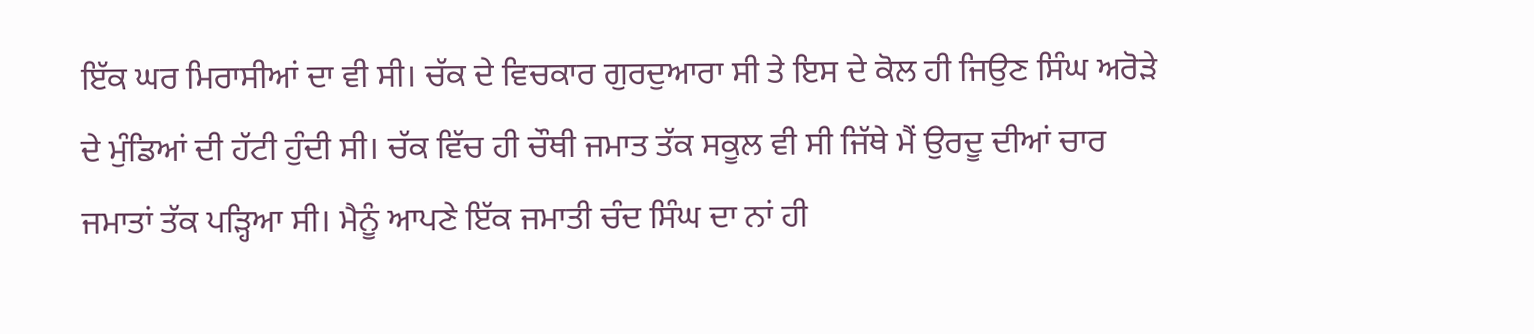ਇੱਕ ਘਰ ਮਿਰਾਸੀਆਂ ਦਾ ਵੀ ਸੀ। ਚੱਕ ਦੇ ਵਿਚਕਾਰ ਗੁਰਦੁਆਰਾ ਸੀ ਤੇ ਇਸ ਦੇ ਕੋਲ ਹੀ ਜਿਉਣ ਸਿੰਘ ਅਰੋੜੇ ਦੇ ਮੁੰਡਿਆਂ ਦੀ ਹੱਟੀ ਹੁੰਦੀ ਸੀ। ਚੱਕ ਵਿੱਚ ਹੀ ਚੌਥੀ ਜਮਾਤ ਤੱਕ ਸਕੂਲ ਵੀ ਸੀ ਜਿੱਥੇ ਮੈਂ ਉਰਦੂ ਦੀਆਂ ਚਾਰ ਜਮਾਤਾਂ ਤੱਕ ਪੜ੍ਹਿਆ ਸੀ। ਮੈਨੂੰ ਆਪਣੇ ਇੱਕ ਜਮਾਤੀ ਚੰਦ ਸਿੰਘ ਦਾ ਨਾਂ ਹੀ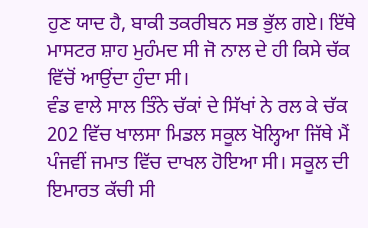ਹੁਣ ਯਾਦ ਹੈ, ਬਾਕੀ ਤਕਰੀਬਨ ਸਭ ਭੁੱਲ ਗਏ। ਇੱਥੇ ਮਾਸਟਰ ਸ਼ਾਹ ਮੁਹੰਮਦ ਸੀ ਜੋ ਨਾਲ ਦੇ ਹੀ ਕਿਸੇ ਚੱਕ ਵਿੱਚੋਂ ਆਉਂਦਾ ਹੁੰਦਾ ਸੀ।
ਵੰਡ ਵਾਲੇ ਸਾਲ ਤਿੰਨੇ ਚੱਕਾਂ ਦੇ ਸਿੱਖਾਂ ਨੇ ਰਲ ਕੇ ਚੱਕ 202 ਵਿੱਚ ਖਾਲਸਾ ਮਿਡਲ ਸਕੂਲ ਖੋਲ੍ਹਿਆ ਜਿੱਥੇ ਮੈਂ ਪੰਜਵੀਂ ਜਮਾਤ ਵਿੱਚ ਦਾਖਲ ਹੋਇਆ ਸੀ। ਸਕੂਲ ਦੀ ਇਮਾਰਤ ਕੱਚੀ ਸੀ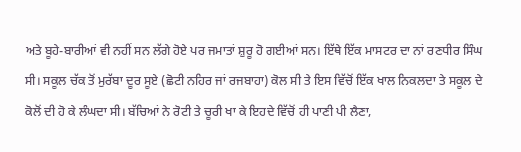ਅਤੇ ਬੂਹੇ-ਬਾਰੀਆਂ ਵੀ ਨਹੀਂ ਸਨ ਲੱਗੇ ਹੋਏ ਪਰ ਜਮਾਤਾਂ ਸ਼ੁਰੂ ਹੋ ਗਈਆਂ ਸਨ। ਇੱਥੇ ਇੱਕ ਮਾਸਟਰ ਦਾ ਨਾਂ ਰਣਧੀਰ ਸਿੰਘ ਸੀ। ਸਕੂਲ ਚੱਕ ਤੋਂ ਮੁਰੱਬਾ ਦੂਰ ਸੂਏ (ਛੋਟੀ ਨਹਿਰ ਜਾਂ ਰਜਬਾਹਾ) ਕੋਲ ਸੀ ਤੇ ਇਸ ਵਿੱਚੋਂ ਇੱਕ ਖਾਲ ਨਿਕਲਦਾ ਤੇ ਸਕੂਲ ਦੇ ਕੋਲੋਂ ਦੀ ਹੋ ਕੇ ਲੰਘਦਾ ਸੀ। ਬੱਚਿਆਂ ਨੇ ਰੋਟੀ ਤੇ ਚੂਰੀ ਖਾ ਕੇ ਇਹਦੇ ਵਿੱਚੋਂ ਹੀ ਪਾਣੀ ਪੀ ਲੈਣਾ,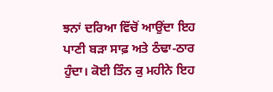ਝਨਾਂ ਦਰਿਆ ਵਿੱਚੋਂ ਆਉਂਦਾ ਇਹ ਪਾਣੀ ਬੜਾ ਸਾਫ਼ ਅਤੇ ਠੰਢਾ-ਠਾਰ ਹੁੰਦਾ। ਕੋਈ ਤਿੰਨ ਕੁ ਮਹੀਨੇ ਇਹ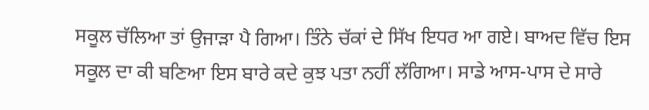ਸਕੂਲ ਚੱਲਿਆ ਤਾਂ ਉਜਾੜਾ ਪੈ ਗਿਆ। ਤਿੰਨੇ ਚੱਕਾਂ ਦੇ ਸਿੱਖ ਇਧਰ ਆ ਗਏ। ਬਾਅਦ ਵਿੱਚ ਇਸ ਸਕੂਲ ਦਾ ਕੀ ਬਣਿਆ ਇਸ ਬਾਰੇ ਕਦੇ ਕੁਝ ਪਤਾ ਨਹੀਂ ਲੱਗਿਆ। ਸਾਡੇ ਆਸ-ਪਾਸ ਦੇ ਸਾਰੇ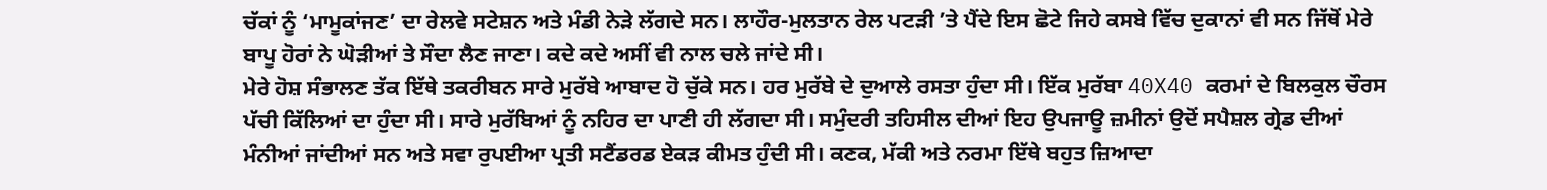ਚੱਕਾਂ ਨੂੰ ‘ਮਾਮੂਕਾਂਜਣ’ ਦਾ ਰੇਲਵੇ ਸਟੇਸ਼ਨ ਅਤੇ ਮੰਡੀ ਨੇੜੇ ਲੱਗਦੇ ਸਨ। ਲਾਹੌਰ-ਮੁਲਤਾਨ ਰੇਲ ਪਟੜੀ ’ਤੇ ਪੈਂਦੇ ਇਸ ਛੋਟੇ ਜਿਹੇ ਕਸਬੇ ਵਿੱਚ ਦੁਕਾਨਾਂ ਵੀ ਸਨ ਜਿੱਥੋਂ ਮੇਰੇ ਬਾਪੂ ਹੋਰਾਂ ਨੇ ਘੋੜੀਆਂ ਤੇ ਸੌਦਾ ਲੈਣ ਜਾਣਾ। ਕਦੇ ਕਦੇ ਅਸੀਂ ਵੀ ਨਾਲ ਚਲੇ ਜਾਂਦੇ ਸੀ।
ਮੇਰੇ ਹੋਸ਼ ਸੰਭਾਲਣ ਤੱਕ ਇੱਥੇ ਤਕਰੀਬਨ ਸਾਰੇ ਮੁਰੱਬੇ ਆਬਾਦ ਹੋ ਚੁੱਕੇ ਸਨ। ਹਰ ਮੁਰੱਬੇ ਦੇ ਦੁਆਲੇ ਰਸਤਾ ਹੁੰਦਾ ਸੀ। ਇੱਕ ਮੁਰੱਬਾ 40X40 ਕਰਮਾਂ ਦੇ ਬਿਲਕੁਲ ਚੌਰਸ ਪੱਚੀ ਕਿੱਲਿਆਂ ਦਾ ਹੁੰਦਾ ਸੀ। ਸਾਰੇ ਮੁਰੱਬਿਆਂ ਨੂੰ ਨਹਿਰ ਦਾ ਪਾਣੀ ਹੀ ਲੱਗਦਾ ਸੀ। ਸਮੁੰਦਰੀ ਤਹਿਸੀਲ ਦੀਆਂ ਇਹ ਉਪਜਾਊ ਜ਼ਮੀਨਾਂ ਉਦੋਂ ਸਪੈਸ਼ਲ ਗ੍ਰੇਡ ਦੀਆਂ ਮੰਨੀਆਂ ਜਾਂਦੀਆਂ ਸਨ ਅਤੇ ਸਵਾ ਰੁਪਈਆ ਪ੍ਰਤੀ ਸਟੈਂਡਰਡ ਏਕੜ ਕੀਮਤ ਹੁੰਦੀ ਸੀ। ਕਣਕ, ਮੱਕੀ ਅਤੇ ਨਰਮਾ ਇੱਥੇ ਬਹੁਤ ਜ਼ਿਆਦਾ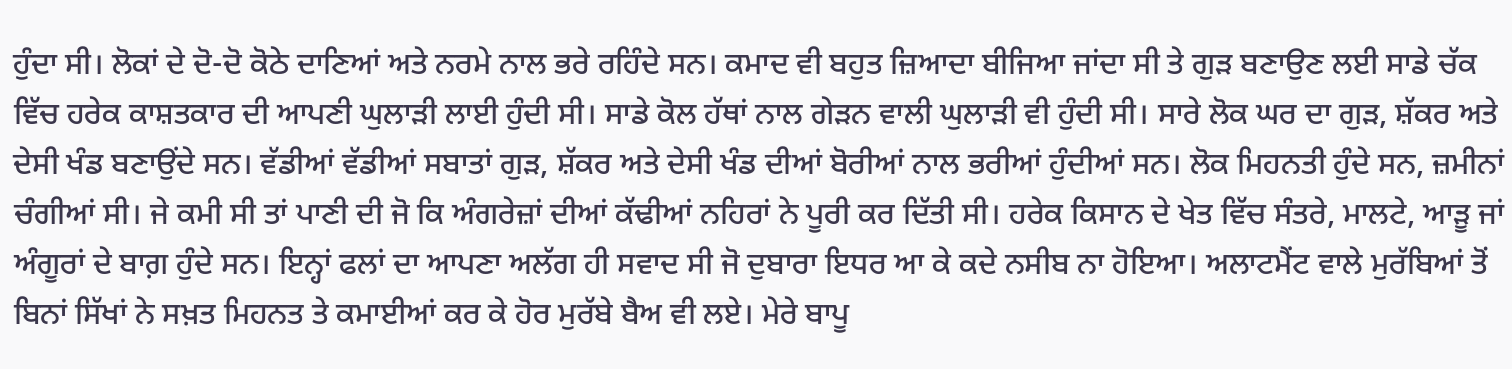ਹੁੰਦਾ ਸੀ। ਲੋਕਾਂ ਦੇ ਦੋ-ਦੋ ਕੋਠੇ ਦਾਣਿਆਂ ਅਤੇ ਨਰਮੇ ਨਾਲ ਭਰੇ ਰਹਿੰਦੇ ਸਨ। ਕਮਾਦ ਵੀ ਬਹੁਤ ਜ਼ਿਆਦਾ ਬੀਜਿਆ ਜਾਂਦਾ ਸੀ ਤੇ ਗੁੜ ਬਣਾਉਣ ਲਈ ਸਾਡੇ ਚੱਕ ਵਿੱਚ ਹਰੇਕ ਕਾਸ਼ਤਕਾਰ ਦੀ ਆਪਣੀ ਘੁਲਾੜੀ ਲਾਈ ਹੁੰਦੀ ਸੀ। ਸਾਡੇ ਕੋਲ ਹੱਥਾਂ ਨਾਲ ਗੇੜਨ ਵਾਲੀ ਘੁਲਾੜੀ ਵੀ ਹੁੰਦੀ ਸੀ। ਸਾਰੇ ਲੋਕ ਘਰ ਦਾ ਗੁੜ, ਸ਼ੱਕਰ ਅਤੇ ਦੇਸੀ ਖੰਡ ਬਣਾਉਂਦੇ ਸਨ। ਵੱਡੀਆਂ ਵੱਡੀਆਂ ਸਬਾਤਾਂ ਗੁੜ, ਸ਼ੱਕਰ ਅਤੇ ਦੇਸੀ ਖੰਡ ਦੀਆਂ ਬੋਰੀਆਂ ਨਾਲ ਭਰੀਆਂ ਹੁੰਦੀਆਂ ਸਨ। ਲੋਕ ਮਿਹਨਤੀ ਹੁੰਦੇ ਸਨ, ਜ਼ਮੀਨਾਂ ਚੰਗੀਆਂ ਸੀ। ਜੇ ਕਮੀ ਸੀ ਤਾਂ ਪਾਣੀ ਦੀ ਜੋ ਕਿ ਅੰਗਰੇਜ਼ਾਂ ਦੀਆਂ ਕੱਢੀਆਂ ਨਹਿਰਾਂ ਨੇ ਪੂਰੀ ਕਰ ਦਿੱਤੀ ਸੀ। ਹਰੇਕ ਕਿਸਾਨ ਦੇ ਖੇਤ ਵਿੱਚ ਸੰਤਰੇ, ਮਾਲਟੇ, ਆੜੂ ਜਾਂ ਅੰਗੂਰਾਂ ਦੇ ਬਾਗ਼ ਹੁੰਦੇ ਸਨ। ਇਨ੍ਹਾਂ ਫਲਾਂ ਦਾ ਆਪਣਾ ਅਲੱਗ ਹੀ ਸਵਾਦ ਸੀ ਜੋ ਦੁਬਾਰਾ ਇਧਰ ਆ ਕੇ ਕਦੇ ਨਸੀਬ ਨਾ ਹੋਇਆ। ਅਲਾਟਮੈਂਟ ਵਾਲੇ ਮੁਰੱਬਿਆਂ ਤੋਂ ਬਿਨਾਂ ਸਿੱਖਾਂ ਨੇ ਸਖ਼ਤ ਮਿਹਨਤ ਤੇ ਕਮਾਈਆਂ ਕਰ ਕੇ ਹੋਰ ਮੁਰੱਬੇ ਬੈਅ ਵੀ ਲਏ। ਮੇਰੇ ਬਾਪੂ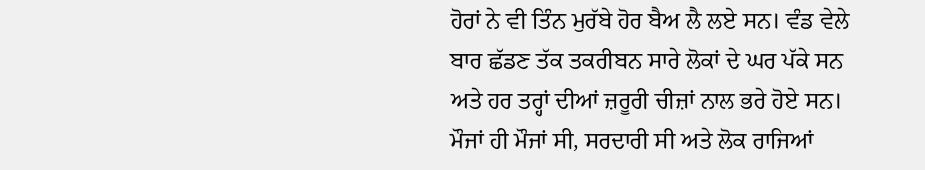ਹੋਰਾਂ ਨੇ ਵੀ ਤਿੰਨ ਮੁਰੱਬੇ ਹੋਰ ਬੈਅ ਲੈ ਲਏ ਸਨ। ਵੰਡ ਵੇਲੇ ਬਾਰ ਛੱਡਣ ਤੱਕ ਤਕਰੀਬਨ ਸਾਰੇ ਲੋਕਾਂ ਦੇ ਘਰ ਪੱਕੇ ਸਨ ਅਤੇ ਹਰ ਤਰ੍ਹਾਂ ਦੀਆਂ ਜ਼ਰੂਰੀ ਚੀਜ਼ਾਂ ਨਾਲ ਭਰੇ ਹੋਏ ਸਨ। ਮੌਜਾਂ ਹੀ ਮੌਜਾਂ ਸੀ, ਸਰਦਾਰੀ ਸੀ ਅਤੇ ਲੋਕ ਰਾਜਿਆਂ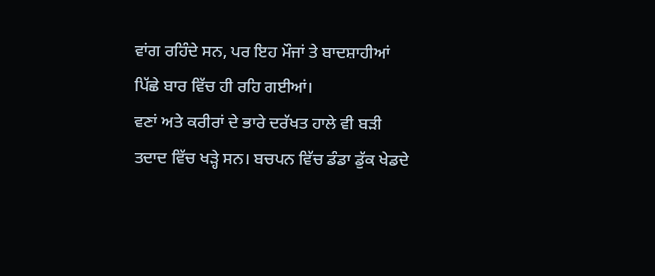ਵਾਂਗ ਰਹਿੰਦੇ ਸਨ, ਪਰ ਇਹ ਮੌਜਾਂ ਤੇ ਬਾਦਸ਼ਾਹੀਆਂ ਪਿੱਛੇ ਬਾਰ ਵਿੱਚ ਹੀ ਰਹਿ ਗਈਆਂ।
ਵਣਾਂ ਅਤੇ ਕਰੀਰਾਂ ਦੇ ਭਾਰੇ ਦਰੱਖਤ ਹਾਲੇ ਵੀ ਬੜੀ ਤਦਾਦ ਵਿੱਚ ਖੜ੍ਹੇ ਸਨ। ਬਚਪਨ ਵਿੱਚ ਡੰਡਾ ਡੁੱਕ ਖੇਡਦੇ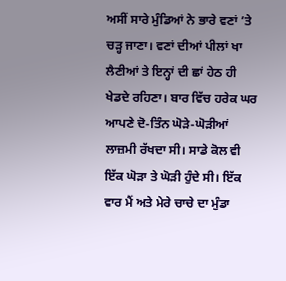ਅਸੀਂ ਸਾਰੇ ਮੁੰਡਿਆਂ ਨੇ ਭਾਰੇ ਵਣਾਂ ’ਤੇ ਚੜ੍ਹ ਜਾਣਾ। ਵਣਾਂ ਦੀਆਂ ਪੀਲਾਂ ਖਾ ਲੈਣੀਆਂ ਤੇ ਇਨ੍ਹਾਂ ਦੀ ਛਾਂ ਹੇਠ ਹੀ ਖੇਡਦੇ ਰਹਿਣਾ। ਬਾਰ ਵਿੱਚ ਹਰੇਕ ਘਰ ਆਪਣੇ ਦੋ-ਤਿੰਨ ਘੋੜੇ-ਘੋੜੀਆਂ ਲਾਜ਼ਮੀ ਰੱਖਦਾ ਸੀ। ਸਾਡੇ ਕੋਲ ਵੀ ਇੱਕ ਘੋੜਾ ਤੇ ਘੋੜੀ ਹੁੰਦੇ ਸੀ। ਇੱਕ ਵਾਰ ਮੈਂ ਅਤੇ ਮੇਰੇ ਚਾਚੇ ਦਾ ਮੁੰਡਾ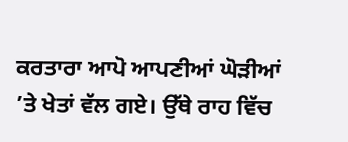ਕਰਤਾਰਾ ਆਪੋ ਆਪਣੀਆਂ ਘੋੜੀਆਂ ’ਤੇ ਖੇਤਾਂ ਵੱਲ ਗਏ। ਉੱਥੇ ਰਾਹ ਵਿੱਚ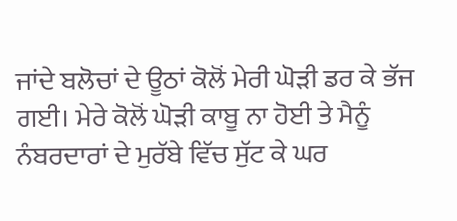ਜਾਂਦੇ ਬਲੋਚਾਂ ਦੇ ਊਠਾਂ ਕੋਲੋਂ ਮੇਰੀ ਘੋੜੀ ਡਰ ਕੇ ਭੱਜ ਗਈ। ਮੇਰੇ ਕੋਲੋਂ ਘੋੜੀ ਕਾਬੂ ਨਾ ਹੋਈ ਤੇ ਮੈਨੂੰ ਨੰਬਰਦਾਰਾਂ ਦੇ ਮੁਰੱਬੇ ਵਿੱਚ ਸੁੱਟ ਕੇ ਘਰ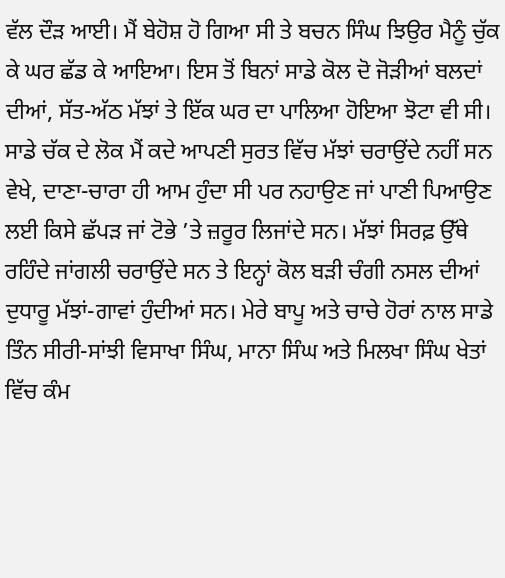ਵੱਲ ਦੌੜ ਆਈ। ਮੈਂ ਬੇਹੋਸ਼ ਹੋ ਗਿਆ ਸੀ ਤੇ ਬਚਨ ਸਿੰਘ ਝਿਉਰ ਮੈਨੂੰ ਚੁੱਕ ਕੇ ਘਰ ਛੱਡ ਕੇ ਆਇਆ। ਇਸ ਤੋਂ ਬਿਨਾਂ ਸਾਡੇ ਕੋਲ ਦੋ ਜੋੜੀਆਂ ਬਲਦਾਂ ਦੀਆਂ, ਸੱਤ-ਅੱਠ ਮੱਝਾਂ ਤੇ ਇੱਕ ਘਰ ਦਾ ਪਾਲਿਆ ਹੋਇਆ ਝੋਟਾ ਵੀ ਸੀ। ਸਾਡੇ ਚੱਕ ਦੇ ਲੋਕ ਮੈਂ ਕਦੇ ਆਪਣੀ ਸੁਰਤ ਵਿੱਚ ਮੱਝਾਂ ਚਰਾਉਂਦੇ ਨਹੀਂ ਸਨ ਵੇਖੇ, ਦਾਣਾ-ਚਾਰਾ ਹੀ ਆਮ ਹੁੰਦਾ ਸੀ ਪਰ ਨਹਾਉਣ ਜਾਂ ਪਾਣੀ ਪਿਆਉਣ ਲਈ ਕਿਸੇ ਛੱਪੜ ਜਾਂ ਟੋਭੇ ’ਤੇ ਜ਼ਰੂਰ ਲਿਜਾਂਦੇ ਸਨ। ਮੱਝਾਂ ਸਿਰਫ਼ ਉੱਥੇ ਰਹਿੰਦੇ ਜਾਂਗਲੀ ਚਰਾਉਂਦੇ ਸਨ ਤੇ ਇਨ੍ਹਾਂ ਕੋਲ ਬੜੀ ਚੰਗੀ ਨਸਲ ਦੀਆਂ ਦੁਧਾਰੂ ਮੱਝਾਂ-ਗਾਵਾਂ ਹੁੰਦੀਆਂ ਸਨ। ਮੇਰੇ ਬਾਪੂ ਅਤੇ ਚਾਚੇ ਹੋਰਾਂ ਨਾਲ ਸਾਡੇ ਤਿੰਨ ਸੀਰੀ-ਸਾਂਝੀ ਵਿਸਾਖਾ ਸਿੰਘ, ਮਾਨਾ ਸਿੰਘ ਅਤੇ ਮਿਲਖਾ ਸਿੰਘ ਖੇਤਾਂ ਵਿੱਚ ਕੰਮ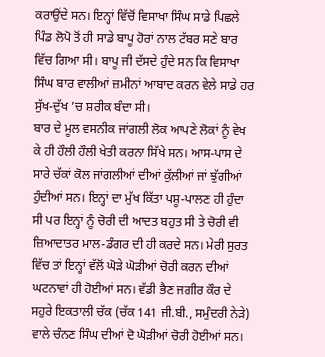ਕਰਾਉਂਦੇ ਸਨ। ਇਨ੍ਹਾਂ ਵਿੱਚੋਂ ਵਿਸਾਖਾ ਸਿੰਘ ਸਾਡੇ ਪਿਛਲੇ ਪਿੰਡ ਲੋਪੋ ਤੋਂ ਹੀ ਸਾਡੇ ਬਾਪੂ ਹੋਰਾਂ ਨਾਲ ਟੱਬਰ ਸਣੇ ਬਾਰ ਵਿੱਚ ਗਿਆ ਸੀ। ਬਾਪੂ ਜੀ ਦੱਸਦੇ ਹੁੰਦੇ ਸਨ ਕਿ ਵਿਸਾਖਾ ਸਿੰਘ ਬਾਰ ਵਾਲੀਆਂ ਜ਼ਮੀਨਾਂ ਆਬਾਦ ਕਰਨ ਵੇਲੇ ਸਾਡੇ ਹਰ ਸੁੱਖ-ਦੁੱਖ ’ਚ ਸ਼ਰੀਕ ਬੰਦਾ ਸੀ।
ਬਾਰ ਦੇ ਮੂਲ ਵਸਨੀਕ ਜਾਂਗਲੀ ਲੋਕ ਆਪਣੇ ਲੋਕਾਂ ਨੂੰ ਵੇਖ ਕੇ ਹੀ ਹੌਲੀ ਹੌਲੀ ਖੇਤੀ ਕਰਨਾ ਸਿੱਖੇ ਸਨ। ਆਸ-ਪਾਸ ਦੇ ਸਾਰੇ ਚੱਕਾਂ ਕੋਲ ਜਾਂਗਲੀਆਂ ਦੀਆਂ ਕੁੱਲੀਆਂ ਜਾਂ ਝੁੱਗੀਆਂ ਹੁੰਦੀਆਂ ਸਨ। ਇਨ੍ਹਾਂ ਦਾ ਮੁੱਖ ਕਿੱਤਾ ਪਸ਼ੂ-ਪਾਲਣ ਹੀ ਹੁੰਦਾ ਸੀ ਪਰ ਇਨ੍ਹਾਂ ਨੂੰ ਚੋਰੀ ਦੀ ਆਦਤ ਬਹੁਤ ਸੀ ਤੇ ਚੋਰੀ ਵੀ ਜ਼ਿਆਦਾਤਰ ਮਾਲ-ਡੰਗਰ ਦੀ ਹੀ ਕਰਦੇ ਸਨ। ਮੇਰੀ ਸੁਰਤ ਵਿੱਚ ਤਾਂ ਇਨ੍ਹਾਂ ਵੱਲੋਂ ਘੋੜੇ ਘੋੜੀਆਂ ਚੋਰੀ ਕਰਨ ਦੀਆਂ ਘਟਨਾਵਾਂ ਹੀ ਹੋਈਆਂ ਸਨ। ਵੱਡੀ ਭੈਣ ਜਗੀਰ ਕੌਰ ਦੇ ਸਹੁਰੇ ਇਕਤਾਲੀ ਚੱਕ (ਚੱਕ 141 ਜੀ.ਬੀ., ਸਮੁੰਦਰੀ ਨੇੜੇ) ਵਾਲੇ ਚੰਨਣ ਸਿੰਘ ਦੀਆਂ ਦੋ ਘੋੜੀਆਂ ਚੋਰੀ ਹੋਈਆਂ ਸਨ।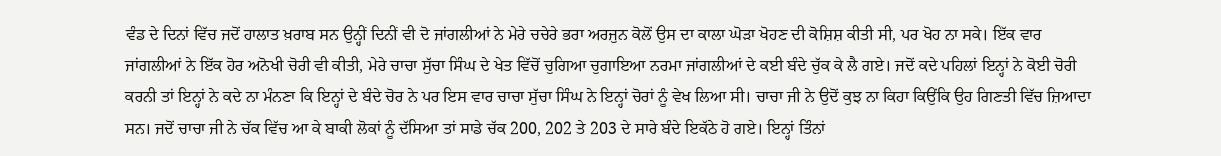ਵੰਡ ਦੇ ਦਿਨਾਂ ਵਿੱਚ ਜਦੋਂ ਹਾਲਾਤ ਖ਼ਰਾਬ ਸਨ ਉਨ੍ਹੀਂ ਦਿਨੀਂ ਵੀ ਦੋ ਜਾਂਗਲੀਆਂ ਨੇ ਮੇਰੇ ਚਚੇਰੇ ਭਰਾ ਅਰਜੁਨ ਕੋਲੋਂ ਉਸ ਦਾ ਕਾਲਾ ਘੋੜਾ ਖੋਹਣ ਦੀ ਕੋਸ਼ਿਸ਼ ਕੀਤੀ ਸੀ, ਪਰ ਖੋਹ ਨਾ ਸਕੇ। ਇੱਕ ਵਾਰ ਜਾਂਗਲੀਆਂ ਨੇ ਇੱਕ ਹੋਰ ਅਨੋਖੀ ਚੋਰੀ ਵੀ ਕੀਤੀ, ਮੇਰੇ ਚਾਚਾ ਸੁੱਚਾ ਸਿੰਘ ਦੇ ਖੇਤ ਵਿੱਚੋਂ ਚੁਗਿਆ ਚੁਗਾਇਆ ਨਰਮਾ ਜਾਂਗਲੀਆਂ ਦੇ ਕਈ ਬੰਦੇ ਚੁੱਕ ਕੇ ਲੈ ਗਏ। ਜਦੋਂ ਕਦੇ ਪਹਿਲਾਂ ਇਨ੍ਹਾਂ ਨੇ ਕੋਈ ਚੋਰੀ ਕਰਨੀ ਤਾਂ ਇਨ੍ਹਾਂ ਨੇ ਕਦੇ ਨਾ ਮੰਨਣਾ ਕਿ ਇਨ੍ਹਾਂ ਦੇ ਬੰਦੇ ਚੋਰ ਨੇ ਪਰ ਇਸ ਵਾਰ ਚਾਚਾ ਸੁੱਚਾ ਸਿੰਘ ਨੇ ਇਨ੍ਹਾਂ ਚੋਰਾਂ ਨੂੰ ਵੇਖ ਲਿਆ ਸੀ। ਚਾਚਾ ਜੀ ਨੇ ਉਦੋਂ ਕੁਝ ਨਾ ਕਿਹਾ ਕਿਉਂਕਿ ਉਹ ਗਿਣਤੀ ਵਿੱਚ ਜ਼ਿਆਦਾ ਸਨ। ਜਦੋਂ ਚਾਚਾ ਜੀ ਨੇ ਚੱਕ ਵਿੱਚ ਆ ਕੇ ਬਾਕੀ ਲੋਕਾਂ ਨੂੰ ਦੱਸਿਆ ਤਾਂ ਸਾਡੇ ਚੱਕ 200, 202 ਤੇ 203 ਦੇ ਸਾਰੇ ਬੰਦੇ ਇਕੱਠੇ ਹੋ ਗਏ। ਇਨ੍ਹਾਂ ਤਿੰਨਾਂ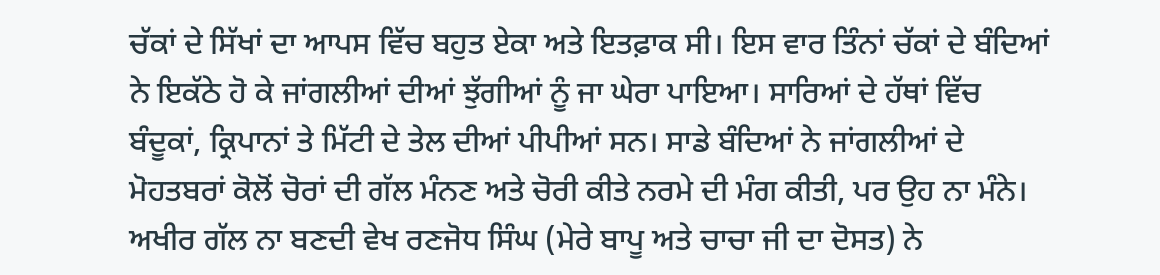ਚੱਕਾਂ ਦੇ ਸਿੱਖਾਂ ਦਾ ਆਪਸ ਵਿੱਚ ਬਹੁਤ ਏਕਾ ਅਤੇ ਇਤਫ਼ਾਕ ਸੀ। ਇਸ ਵਾਰ ਤਿੰਨਾਂ ਚੱਕਾਂ ਦੇ ਬੰਦਿਆਂ ਨੇ ਇਕੱਠੇ ਹੋ ਕੇ ਜਾਂਗਲੀਆਂ ਦੀਆਂ ਝੁੱਗੀਆਂ ਨੂੰ ਜਾ ਘੇਰਾ ਪਾਇਆ। ਸਾਰਿਆਂ ਦੇ ਹੱਥਾਂ ਵਿੱਚ ਬੰਦੂਕਾਂ, ਕ੍ਰਿਪਾਨਾਂ ਤੇ ਮਿੱਟੀ ਦੇ ਤੇਲ ਦੀਆਂ ਪੀਪੀਆਂ ਸਨ। ਸਾਡੇ ਬੰਦਿਆਂ ਨੇ ਜਾਂਗਲੀਆਂ ਦੇ ਮੋਹਤਬਰਾਂ ਕੋਲੋਂ ਚੋਰਾਂ ਦੀ ਗੱਲ ਮੰਨਣ ਅਤੇ ਚੋਰੀ ਕੀਤੇ ਨਰਮੇ ਦੀ ਮੰਗ ਕੀਤੀ, ਪਰ ਉਹ ਨਾ ਮੰਨੇ। ਅਖੀਰ ਗੱਲ ਨਾ ਬਣਦੀ ਵੇਖ ਰਣਜੋਧ ਸਿੰਘ (ਮੇਰੇ ਬਾਪੂ ਅਤੇ ਚਾਚਾ ਜੀ ਦਾ ਦੋਸਤ) ਨੇ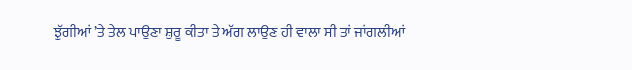ਝੁੱਗੀਆਂ ’ਤੇ ਤੇਲ ਪਾਉਣਾ ਸ਼ੁਰੂ ਕੀਤਾ ਤੇ ਅੱਗ ਲਾਉਣ ਹੀ ਵਾਲਾ ਸੀ ਤਾਂ ਜਾਂਗਲੀਆਂ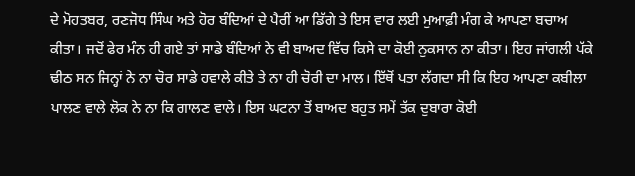ਦੇ ਮੋਹਤਬਰ, ਰਣਜੋਧ ਸਿੰਘ ਅਤੇ ਹੋਰ ਬੰਦਿਆਂ ਦੇ ਪੈਰੀਂ ਆ ਡਿੱਗੇ ਤੇ ਇਸ ਵਾਰ ਲਈ ਮੁਆਫ਼ੀ ਮੰਗ ਕੇ ਆਪਣਾ ਬਚਾਅ ਕੀਤਾ। ਜਦੋਂ ਫੇਰ ਮੰਨ ਹੀ ਗਏ ਤਾਂ ਸਾਡੇ ਬੰਦਿਆਂ ਨੇ ਵੀ ਬਾਅਦ ਵਿੱਚ ਕਿਸੇ ਦਾ ਕੋਈ ਨੁਕਸਾਨ ਨਾ ਕੀਤਾ। ਇਹ ਜਾਂਗਲੀ ਪੱਕੇ ਢੀਠ ਸਨ ਜਿਨ੍ਹਾਂ ਨੇ ਨਾ ਚੋਰ ਸਾਡੇ ਹਵਾਲੇ ਕੀਤੇ ਤੇ ਨਾ ਹੀ ਚੋਰੀ ਦਾ ਮਾਲ। ਇੱਥੋਂ ਪਤਾ ਲੱਗਦਾ ਸੀ ਕਿ ਇਹ ਆਪਣਾ ਕਬੀਲਾ ਪਾਲਣ ਵਾਲੇ ਲੋਕ ਨੇ ਨਾ ਕਿ ਗਾਲਣ ਵਾਲੇ। ਇਸ ਘਟਨਾ ਤੋਂ ਬਾਅਦ ਬਹੁਤ ਸਮੇਂ ਤੱਕ ਦੁਬਾਰਾ ਕੋਈ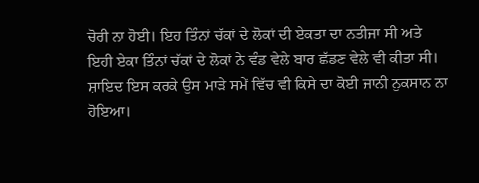ਚੋਰੀ ਨਾ ਹੋਈ। ਇਹ ਤਿੰਨਾਂ ਚੱਕਾਂ ਦੇ ਲੋਕਾਂ ਦੀ ਏਕਤਾ ਦਾ ਨਤੀਜਾ ਸੀ ਅਤੇ ਇਹੀ ਏਕਾ ਤਿੰਨਾਂ ਚੱਕਾਂ ਦੇ ਲੋਕਾਂ ਨੇ ਵੰਡ ਵੇਲੇ ਬਾਰ ਛੱਡਣ ਵੇਲੇ ਵੀ ਕੀਤਾ ਸੀ। ਸ਼ਾਇਦ ਇਸ ਕਰਕੇ ਉਸ ਮਾੜੇ ਸਮੇਂ ਵਿੱਚ ਵੀ ਕਿਸੇ ਦਾ ਕੋਈ ਜਾਨੀ ਨੁਕਸਾਨ ਨਾ ਹੋਇਆ।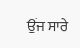ਉਂਜ ਸਾਰੇ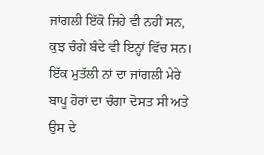ਜਾਂਗਲੀ ਇੱਕੋ ਜਿਹੇ ਵੀ ਨਹੀਂ ਸਨ, ਕੁਝ ਚੰਗੇ ਬੰਦੇ ਵੀ ਇਨ੍ਹਾਂ ਵਿੱਚ ਸਨ। ਇੱਕ ਮੁਤੱਲੀ ਨਾਂ ਦਾ ਜਾਂਗਲੀ ਮੇਰੇ ਬਾਪੂ ਹੋਰਾਂ ਦਾ ਚੰਗਾ ਦੋਸਤ ਸੀ ਅਤੇ ਉਸ ਦੇ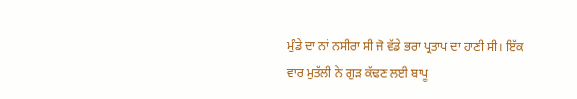ਮੁੰਡੇ ਦਾ ਨਾਂ ਨਸੀਰਾ ਸੀ ਜੋ ਵੱਡੇ ਭਰਾ ਪ੍ਰਤਾਪ ਦਾ ਹਾਣੀ ਸੀ। ਇੱਕ ਵਾਰ ਮੁਤੱਲੀ ਨੇ ਗੁੜ ਕੱਢਣ ਲਈ ਬਾਪੂ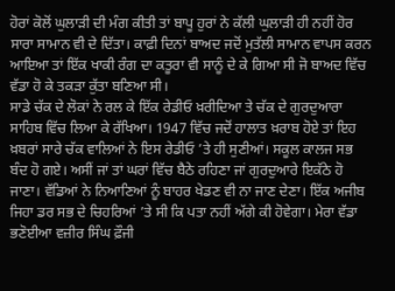ਹੋਰਾਂ ਕੋਲੋਂ ਘੁਲਾੜੀ ਦੀ ਮੰਗ ਕੀਤੀ ਤਾਂ ਬਾਪੂ ਹੁਰਾਂ ਨੇ ਕੱਲੀ ਘੁਲਾੜੀ ਹੀ ਨਹੀਂ ਹੋਰ ਸਾਰਾ ਸਾਮਾਨ ਵੀ ਦੇ ਦਿੱਤਾ। ਕਾਫ਼ੀ ਦਿਨਾਂ ਬਾਅਦ ਜਦੋਂ ਮੁਤੱਲੀ ਸਾਮਾਨ ਵਾਪਸ ਕਰਨ ਆਇਆ ਤਾਂ ਇੱਕ ਖਾਕੀ ਰੰਗ ਦਾ ਕਤੂਰਾ ਵੀ ਸਾਨੂੰ ਦੇ ਕੇ ਗਿਆ ਸੀ ਜੋ ਬਾਅਦ ਵਿੱਚ ਵੱਡਾ ਹੋ ਕੇ ਤਕੜਾ ਕੁੱਤਾ ਬਣਿਆ ਸੀ।
ਸਾਡੇ ਚੱਕ ਦੇ ਲੋਕਾਂ ਨੇ ਰਲ ਕੇ ਇੱਕ ਰੇਡੀਓ ਖ਼ਰੀਦਿਆ ਤੇ ਚੱਕ ਦੇ ਗੁਰਦੁਆਰਾ ਸਾਹਿਬ ਵਿੱਚ ਲਿਆ ਕੇ ਰੱਖਿਆ। 1947 ਵਿੱਚ ਜਦੋਂ ਹਾਲਾਤ ਖ਼ਰਾਬ ਹੋਏ ਤਾਂ ਇਹ ਖ਼ਬਰਾਂ ਸਾਰੇ ਚੱਕ ਵਾਲਿਆਂ ਨੇ ਇਸ ਰੇਡੀਓ ’ਤੇ ਹੀ ਸੁਣੀਆਂ। ਸਕੂਲ ਕਾਲਜ ਸਭ ਬੰਦ ਹੋ ਗਏ। ਅਸੀਂ ਜਾਂ ਤਾਂ ਘਰਾਂ ਵਿੱਚ ਬੈਠੇ ਰਹਿਣਾ ਜਾਂ ਗੁਰਦੁਆਰੇ ਇਕੱਠੇ ਹੋ ਜਾਣਾ। ਵੱਡਿਆਂ ਨੇ ਨਿਆਣਿਆਂ ਨੂੰ ਬਾਹਰ ਖੇਡਣ ਵੀ ਨਾ ਜਾਣ ਦੇਣਾ। ਇੱਕ ਅਜੀਬ ਜਿਹਾ ਡਰ ਸਭ ਦੇ ਚਿਹਰਿਆਂ ’ਤੇ ਸੀ ਕਿ ਪਤਾ ਨਹੀਂ ਅੱਗੇ ਕੀ ਹੋਵੇਗਾ। ਮੇਰਾ ਵੱਡਾ ਭਣੋਈਆ ਵਜ਼ੀਰ ਸਿੰਘ ਫ਼ੌਜੀ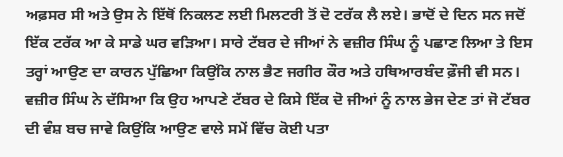ਅਫ਼ਸਰ ਸੀ ਅਤੇ ਉਸ ਨੇ ਇੱਥੋਂ ਨਿਕਲਣ ਲਈ ਮਿਲਟਰੀ ਤੋਂ ਦੋ ਟਰੱਕ ਲੈ ਲਏ। ਭਾਦੋਂ ਦੇ ਦਿਨ ਸਨ ਜਦੋਂ ਇੱਕ ਟਰੱਕ ਆ ਕੇ ਸਾਡੇ ਘਰ ਵੜਿਆ। ਸਾਰੇ ਟੱਬਰ ਦੇ ਜੀਆਂ ਨੇ ਵਜ਼ੀਰ ਸਿੰਘ ਨੂੰ ਪਛਾਣ ਲਿਆ ਤੇ ਇਸ ਤਰ੍ਹਾਂ ਆਉਣ ਦਾ ਕਾਰਨ ਪੁੱਛਿਆ ਕਿਉਂਕਿ ਨਾਲ ਭੈਣ ਜਗੀਰ ਕੌਰ ਅਤੇ ਹਥਿਆਰਬੰਦ ਫ਼ੌਜੀ ਵੀ ਸਨ। ਵਜ਼ੀਰ ਸਿੰਘ ਨੇ ਦੱਸਿਆ ਕਿ ਉਹ ਆਪਣੇ ਟੱਬਰ ਦੇ ਕਿਸੇ ਇੱਕ ਦੋ ਜੀਆਂ ਨੂੰ ਨਾਲ ਭੇਜ ਦੇਣ ਤਾਂ ਜੋ ਟੱਬਰ ਦੀ ਵੰਸ਼ ਬਚ ਜਾਵੇ ਕਿਉਂਕਿ ਆਉਣ ਵਾਲੇ ਸਮੇਂ ਵਿੱਚ ਕੋਈ ਪਤਾ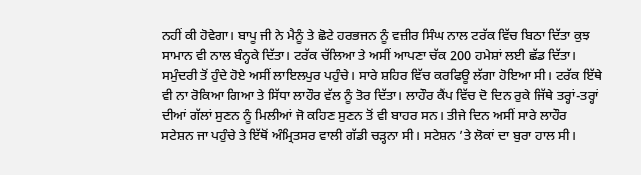ਨਹੀਂ ਕੀ ਹੋਵੇਗਾ। ਬਾਪੂ ਜੀ ਨੇ ਮੈਨੂੰ ਤੇ ਛੋਟੇ ਹਰਭਜਨ ਨੂੰ ਵਜ਼ੀਰ ਸਿੰਘ ਨਾਲ ਟਰੱਕ ਵਿੱਚ ਬਿਠਾ ਦਿੱਤਾ ਕੁਝ ਸਾਮਾਨ ਵੀ ਨਾਲ ਬੰਨ੍ਹਕੇ ਦਿੱਤਾ। ਟਰੱਕ ਚੱਲਿਆ ਤੇ ਅਸੀਂ ਆਪਣਾ ਚੱਕ 200 ਹਮੇਸ਼ਾਂ ਲਈ ਛੱਡ ਦਿੱਤਾ। ਸਮੁੰਦਰੀ ਤੋਂ ਹੁੰਦੇ ਹੋਏ ਅਸੀਂ ਲਾਇਲਪੁਰ ਪਹੁੰਚੇ। ਸਾਰੇ ਸ਼ਹਿਰ ਵਿੱਚ ਕਰਫਿਊ ਲੱਗਾ ਹੋਇਆ ਸੀ। ਟਰੱਕ ਇੱਥੇ ਵੀ ਨਾ ਰੋਕਿਆ ਗਿਆ ਤੇ ਸਿੱਧਾ ਲਾਹੌਰ ਵੱਲ ਨੂੰ ਤੋਰ ਦਿੱਤਾ। ਲਾਹੌਰ ਕੈਂਪ ਵਿੱਚ ਦੋ ਦਿਨ ਰੁਕੇ ਜਿੱਥੇ ਤਰ੍ਹਾਂ-ਤਰ੍ਹਾਂ ਦੀਆਂ ਗੱਲਾਂ ਸੁਣਨ ਨੂੰ ਮਿਲੀਆਂ ਜੋ ਕਹਿਣ ਸੁਣਨ ਤੋਂ ਵੀ ਬਾਹਰ ਸਨ। ਤੀਜੇ ਦਿਨ ਅਸੀਂ ਸਾਰੇ ਲਾਹੌਰ ਸਟੇਸ਼ਨ ਜਾ ਪਹੁੰਚੇ ਤੇ ਇੱਥੋਂ ਅੰਮ੍ਰਿਤਸਰ ਵਾਲੀ ਗੱਡੀ ਚੜ੍ਹਨਾ ਸੀ। ਸਟੇਸ਼ਨ ’ਤੇ ਲੋਕਾਂ ਦਾ ਬੁਰਾ ਹਾਲ ਸੀ।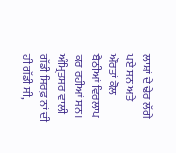ਲਾਸ਼ਾਂ ਦੇ ਢੇਰ ਲੱਗੇ ਪਏ ਸਨ ਅਤੇ ਔਰਤਾਂ ਕੋਲ ਬੈਠੀਆਂ ਵਿਰਲਾਪ ਕਰ ਰਹੀਆਂ ਸਨ। ਅੰਮ੍ਰਿਤਸਰ ਵਾਲੀ ਗੱਡੀ ਸਿਰਫ਼ ਨਾਂ ਦੀ ਹੀ ਗੱਡੀ ਸੀ,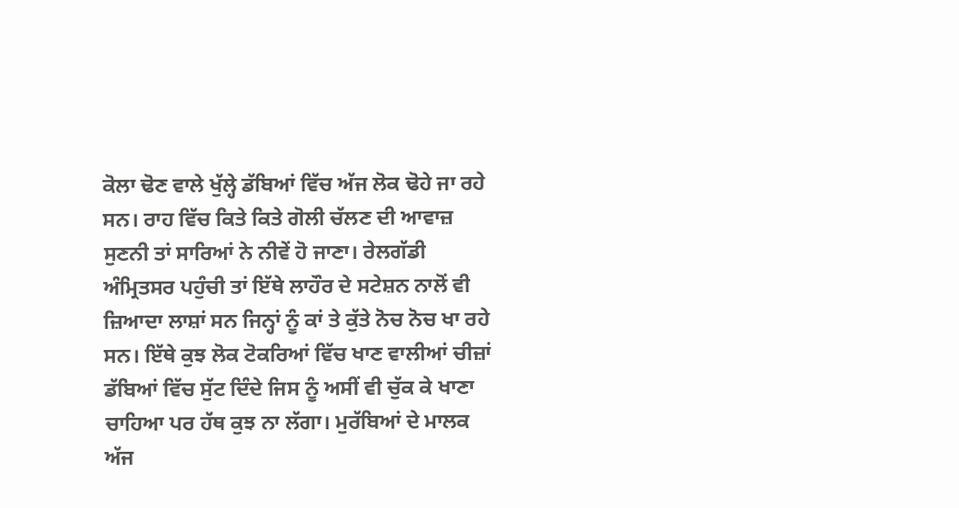ਕੋਲਾ ਢੋਣ ਵਾਲੇ ਖੁੱਲ੍ਹੇ ਡੱਬਿਆਂ ਵਿੱਚ ਅੱਜ ਲੋਕ ਢੋਹੇ ਜਾ ਰਹੇ ਸਨ। ਰਾਹ ਵਿੱਚ ਕਿਤੇ ਕਿਤੇ ਗੋਲੀ ਚੱਲਣ ਦੀ ਆਵਾਜ਼ ਸੁਣਨੀ ਤਾਂ ਸਾਰਿਆਂ ਨੇ ਨੀਵੇਂ ਹੋ ਜਾਣਾ। ਰੇਲਗੱਡੀ ਅੰਮ੍ਰਿਤਸਰ ਪਹੁੰਚੀ ਤਾਂ ਇੱਥੇ ਲਾਹੌਰ ਦੇ ਸਟੇਸ਼ਨ ਨਾਲੋਂ ਵੀ ਜ਼ਿਆਦਾ ਲਾਸ਼ਾਂ ਸਨ ਜਿਨ੍ਹਾਂ ਨੂੰ ਕਾਂ ਤੇ ਕੁੱਤੇ ਨੋਚ ਨੋਚ ਖਾ ਰਹੇ ਸਨ। ਇੱਥੇ ਕੁਝ ਲੋਕ ਟੋਕਰਿਆਂ ਵਿੱਚ ਖਾਣ ਵਾਲੀਆਂ ਚੀਜ਼ਾਂ ਡੱਬਿਆਂ ਵਿੱਚ ਸੁੱਟ ਦਿੰਦੇ ਜਿਸ ਨੂੰ ਅਸੀਂ ਵੀ ਚੁੱਕ ਕੇ ਖਾਣਾ ਚਾਹਿਆ ਪਰ ਹੱਥ ਕੁਝ ਨਾ ਲੱਗਾ। ਮੁਰੱਬਿਆਂ ਦੇ ਮਾਲਕ ਅੱਜ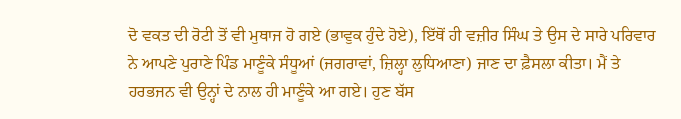ਦੋ ਵਕਤ ਦੀ ਰੋਟੀ ਤੋਂ ਵੀ ਮੁਥਾਜ ਹੋ ਗਏ (ਭਾਵੁਕ ਹੁੰਦੇ ਹੋਏ), ਇੱਥੋਂ ਹੀ ਵਜ਼ੀਰ ਸਿੰਘ ਤੇ ਉਸ ਦੇ ਸਾਰੇ ਪਰਿਵਾਰ ਨੇ ਆਪਣੇ ਪੁਰਾਣੇ ਪਿੰਡ ਮਾਣੂੰਕੇ ਸੰਧੂਆਂ (ਜਗਰਾਵਾਂ, ਜ਼ਿਲ੍ਹਾ ਲੁਧਿਆਣਾ) ਜਾਣ ਦਾ ਫ਼ੈਸਲਾ ਕੀਤਾ। ਮੈਂ ਤੇ ਹਰਭਜਨ ਵੀ ਉਨ੍ਹਾਂ ਦੇ ਨਾਲ ਹੀ ਮਾਣੂੰਕੇ ਆ ਗਏ। ਹੁਣ ਬੱਸ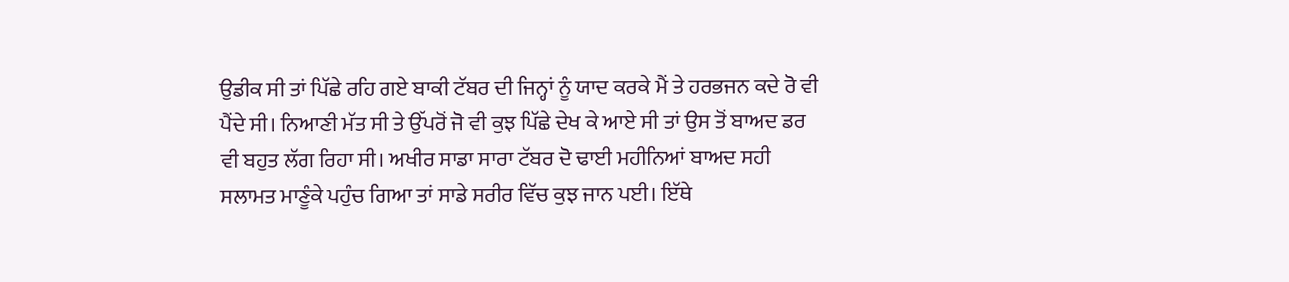ਉਡੀਕ ਸੀ ਤਾਂ ਪਿੱਛੇ ਰਹਿ ਗਏ ਬਾਕੀ ਟੱਬਰ ਦੀ ਜਿਨ੍ਹਾਂ ਨੂੰ ਯਾਦ ਕਰਕੇ ਮੈਂ ਤੇ ਹਰਭਜਨ ਕਦੇ ਰੋ ਵੀ ਪੈਂਦੇ ਸੀ। ਨਿਆਣੀ ਮੱਤ ਸੀ ਤੇ ਉੱਪਰੋਂ ਜੋ ਵੀ ਕੁਝ ਪਿੱਛੇ ਦੇਖ ਕੇ ਆਏ ਸੀ ਤਾਂ ਉਸ ਤੋਂ ਬਾਅਦ ਡਰ ਵੀ ਬਹੁਤ ਲੱਗ ਰਿਹਾ ਸੀ। ਅਖੀਰ ਸਾਡਾ ਸਾਰਾ ਟੱਬਰ ਦੋ ਢਾਈ ਮਹੀਨਿਆਂ ਬਾਅਦ ਸਹੀ ਸਲਾਮਤ ਮਾਣੂੰਕੇ ਪਹੁੰਚ ਗਿਆ ਤਾਂ ਸਾਡੇ ਸਰੀਰ ਵਿੱਚ ਕੁਝ ਜਾਨ ਪਈ। ਇੱਥੇ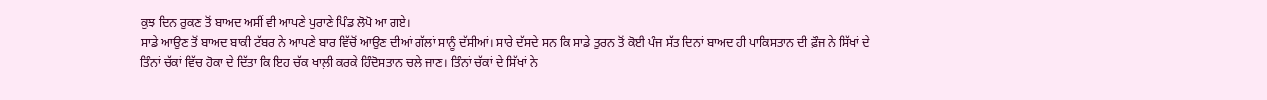ਕੁਝ ਦਿਨ ਰੁਕਣ ਤੋਂ ਬਾਅਦ ਅਸੀਂ ਵੀ ਆਪਣੇ ਪੁਰਾਣੇ ਪਿੰਡ ਲੋਪੋ ਆ ਗਏ।
ਸਾਡੇ ਆਉਣ ਤੋਂ ਬਾਅਦ ਬਾਕੀ ਟੱਬਰ ਨੇ ਆਪਣੇ ਬਾਰ ਵਿੱਚੋਂ ਆਉਣ ਦੀਆਂ ਗੱਲਾਂ ਸਾਨੂੰ ਦੱਸੀਆਂ। ਸਾਰੇ ਦੱਸਦੇ ਸਨ ਕਿ ਸਾਡੇ ਤੁਰਨ ਤੋਂ ਕੋਈ ਪੰਜ ਸੱਤ ਦਿਨਾਂ ਬਾਅਦ ਹੀ ਪਾਕਿਸਤਾਨ ਦੀ ਫ਼ੌਜ ਨੇ ਸਿੱਖਾਂ ਦੇ ਤਿੰਨਾਂ ਚੱਕਾਂ ਵਿੱਚ ਹੋਕਾ ਦੇ ਦਿੱਤਾ ਕਿ ਇਹ ਚੱਕ ਖਾਲ਼ੀ ਕਰਕੇ ਹਿੰਦੋਸਤਾਨ ਚਲੇ ਜਾਣ। ਤਿੰਨਾਂ ਚੱਕਾਂ ਦੇ ਸਿੱਖਾਂ ਨੇ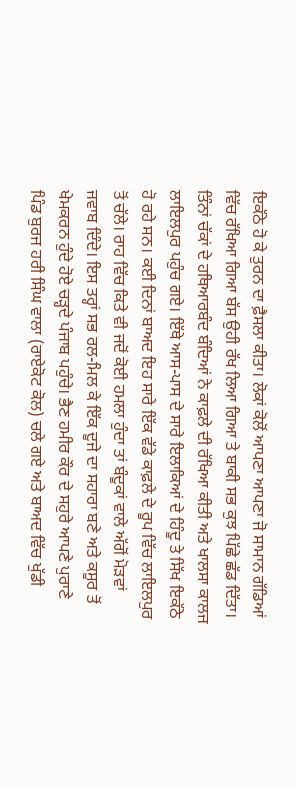ਇਕੱਠੇ ਹੋ ਕੇ ਤੁਰਨ ਦਾ ਫ਼ੈਸਲਾ ਕੀਤਾ। ਲੋਕਾਂ ਕੋਲੋਂ ਆਪਣਾ ਆਪਣਾ ਜੋ ਸਾਮਾਨ ਗੱਡਿਆਂ ਵਿੱਚ ਰੱਖਿਆ ਗਿਆ ਬੱਸ ਉਹੀ ਰੱਖ ਲਿਆ ਗਿਆ ਤੇ ਬਾਕੀ ਸਭ ਕੁਝ ਪਿੱਛੇ ਛੱਡ ਦਿੱਤਾ। ਤਿੰਨਾਂ ਚੱਕਾਂ ਦੇ ਹਥਿਆਰਬੰਦ ਬੰਦਿਆਂ ਨੇ ਕਾਫ਼ਲੇ ਦੀ ਰੱਖਿਆ ਕੀਤੀ ਅਤੇ ਖਾਲਸਾ ਕਾਲਜ ਲਾਇਲਪੁਰ ਪਹੁੰਚ ਗਏ। ਇੱਥੇ ਆਸ-ਪਾਸ ਦੇ ਸਾਰੇ ਇਲਾਕਿਆਂ ਦੇ ਹਿੰਦੂ ਤੇ ਸਿੱਖ ਇਕੱਠੇ ਹੋ ਰਹੇ ਸਨ। ਕਈ ਦਿਨਾਂ ਬਾਅਦ ਇਹ ਸਾਰੇ ਇੱਕ ਵੱਡੇ ਕਾਫ਼ਲੇ ਦੇ ਰੂਪ ਵਿੱਚ ਲਾਇਲਪੁਰ ਤੋਂ ਚੱਲੇ। ਰਾਹ ਵਿੱਚ ਕਿਤੇ ਵੀ ਜਦੋਂ ਕੋਈ ਹਮਲਾ ਹੁੰਦਾ ਤਾਂ ਬੰਦੂਕਾਂ ਵਾਲੇ ਅੱਗੋਂ ਮੋੜਵਾਂ ਜਵਾਬ ਦਿੰਦੇ। ਇਸ ਤਰ੍ਹਾਂ ਸਭ ਰਲ-ਮਿਲ ਕੇ ਇੱਕ ਦੂਜੇ ਦਾ ਸਹਾਰਾ ਬਣੇ ਅਤੇ ਕਸੂਰ ਤੋਂ ਖੇਮਕਰਨ ਹੁੰਦੇ ਹੋਏ ਚੜ੍ਹਦੇ ਪੰਜਾਬ ਪਹੁੰਚੇ। ਭੈਣ ਹਮੀਰ ਕੌਰ ਦੇ ਸਹੁਰੇ ਆਪਣੇ ਪੁਰਾਣੇ ਪਿੰਡ ਬੁਰਜ ਹਰੀ ਸਿੰਘ ਵਾਲਾ (ਰਾਏਕੋਟ ਕੋਲ) ਚਲੇ ਗਏ ਅਤੇ ਬਾਅਦ ਵਿੱਚ ਖੁੱਡੀ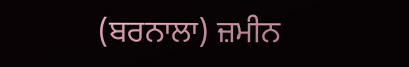(ਬਰਨਾਲਾ) ਜ਼ਮੀਨ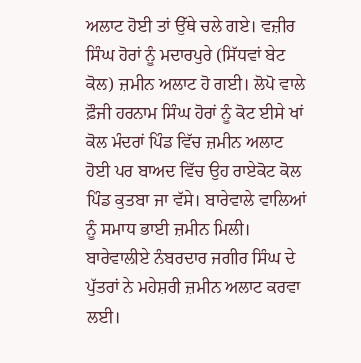ਅਲਾਟ ਹੋਈ ਤਾਂ ਉੱਥੇ ਚਲੇ ਗਏ। ਵਜ਼ੀਰ ਸਿੰਘ ਹੋਰਾਂ ਨੂੰ ਮਦਾਰਪੁਰੇ (ਸਿੱਧਵਾਂ ਬੇਟ ਕੋਲ) ਜ਼ਮੀਨ ਅਲਾਟ ਹੋ ਗਈ। ਲੋਪੋ ਵਾਲੇ ਫ਼ੌਜੀ ਹਰਨਾਮ ਸਿੰਘ ਹੋਰਾਂ ਨੂੰ ਕੋਟ ਈਸੇ ਖਾਂ ਕੋਲ ਮੰਦਰਾਂ ਪਿੰਡ ਵਿੱਚ ਜ਼ਮੀਨ ਅਲਾਟ ਹੋਈ ਪਰ ਬਾਅਦ ਵਿੱਚ ਉਹ ਰਾਏਕੋਟ ਕੋਲ ਪਿੰਡ ਕੁਤਬਾ ਜਾ ਵੱਸੇ। ਬਾਰੇਵਾਲੇ ਵਾਲਿਆਂ ਨੂੰ ਸਮਾਧ ਭਾਈ ਜ਼ਮੀਨ ਮਿਲੀ। ਬਾਰੇਵਾਲੀਏ ਨੰਬਰਦਾਰ ਜਗੀਰ ਸਿੰਘ ਦੇ ਪੁੱਤਰਾਂ ਨੇ ਮਹੇਸ਼ਰੀ ਜ਼ਮੀਨ ਅਲਾਟ ਕਰਵਾ ਲਈ।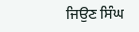ਜਿਉਣ ਸਿੰਘ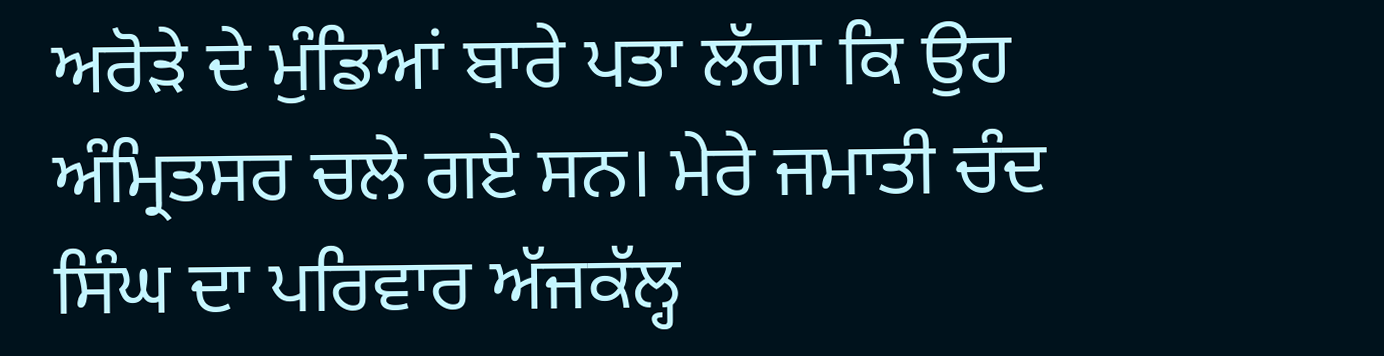ਅਰੋੜੇ ਦੇ ਮੁੰਡਿਆਂ ਬਾਰੇ ਪਤਾ ਲੱਗਾ ਕਿ ਉਹ ਅੰਮ੍ਰਿਤਸਰ ਚਲੇ ਗਏ ਸਨ। ਮੇਰੇ ਜਮਾਤੀ ਚੰਦ ਸਿੰਘ ਦਾ ਪਰਿਵਾਰ ਅੱਜਕੱਲ੍ਹ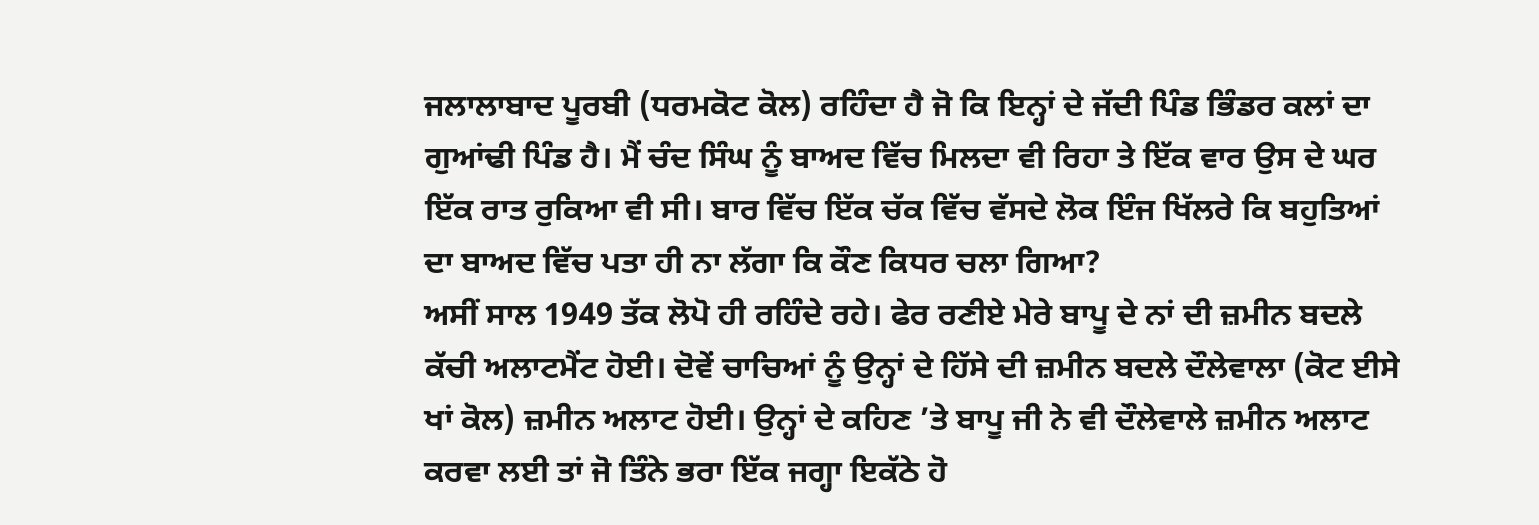ਜਲਾਲਾਬਾਦ ਪੂਰਬੀ (ਧਰਮਕੋਟ ਕੋਲ) ਰਹਿੰਦਾ ਹੈ ਜੋ ਕਿ ਇਨ੍ਹਾਂ ਦੇ ਜੱਦੀ ਪਿੰਡ ਭਿੰਡਰ ਕਲਾਂ ਦਾ ਗੁਆਂਢੀ ਪਿੰਡ ਹੈ। ਮੈਂ ਚੰਦ ਸਿੰਘ ਨੂੰ ਬਾਅਦ ਵਿੱਚ ਮਿਲਦਾ ਵੀ ਰਿਹਾ ਤੇ ਇੱਕ ਵਾਰ ਉਸ ਦੇ ਘਰ ਇੱਕ ਰਾਤ ਰੁਕਿਆ ਵੀ ਸੀ। ਬਾਰ ਵਿੱਚ ਇੱਕ ਚੱਕ ਵਿੱਚ ਵੱਸਦੇ ਲੋਕ ਇੰਜ ਖਿੱਲਰੇ ਕਿ ਬਹੁਤਿਆਂ ਦਾ ਬਾਅਦ ਵਿੱਚ ਪਤਾ ਹੀ ਨਾ ਲੱਗਾ ਕਿ ਕੌਣ ਕਿਧਰ ਚਲਾ ਗਿਆ?
ਅਸੀਂ ਸਾਲ 1949 ਤੱਕ ਲੋਪੋ ਹੀ ਰਹਿੰਦੇ ਰਹੇ। ਫੇਰ ਰਣੀਏ ਮੇਰੇ ਬਾਪੂ ਦੇ ਨਾਂ ਦੀ ਜ਼ਮੀਨ ਬਦਲੇ ਕੱਚੀ ਅਲਾਟਮੈਂਟ ਹੋਈ। ਦੋਵੇਂ ਚਾਚਿਆਂ ਨੂੰ ਉਨ੍ਹਾਂ ਦੇ ਹਿੱਸੇ ਦੀ ਜ਼ਮੀਨ ਬਦਲੇ ਦੌਲੇਵਾਲਾ (ਕੋਟ ਈਸੇ ਖਾਂ ਕੋਲ) ਜ਼ਮੀਨ ਅਲਾਟ ਹੋਈ। ਉਨ੍ਹਾਂ ਦੇ ਕਹਿਣ ’ਤੇ ਬਾਪੂ ਜੀ ਨੇ ਵੀ ਦੌਲੇਵਾਲੇ ਜ਼ਮੀਨ ਅਲਾਟ ਕਰਵਾ ਲਈ ਤਾਂ ਜੋ ਤਿੰਨੇ ਭਰਾ ਇੱਕ ਜਗ੍ਹਾ ਇਕੱਠੇ ਹੋ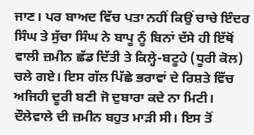ਜਾਣ। ਪਰ ਬਾਅਦ ਵਿੱਚ ਪਤਾ ਨਹੀਂ ਕਿਉਂ ਚਾਚੇ ਇੰਦਰ ਸਿੰਘ ਤੇ ਸੁੱਚਾ ਸਿੰਘ ਨੇ ਬਾਪੂ ਨੂੰ ਬਿਨਾਂ ਦੱਸੇ ਹੀ ਇੱਥੋਂ ਵਾਲੀ ਜ਼ਮੀਨ ਛੱਡ ਦਿੱਤੀ ਤੇ ਕਿਲ੍ਹੇ-ਬਟੂਹੇ (ਧੂਰੀ ਕੋਲ) ਚਲੇ ਗਏ। ਇਸ ਗੱਲ ਪਿੱਛੇ ਭਰਾਵਾਂ ਦੇ ਰਿਸ਼ਤੇ ਵਿੱਚ ਅਜਿਹੀ ਦੂਰੀ ਬਣੀ ਜੋ ਦੁਬਾਰਾ ਕਦੇ ਨਾ ਮਿਟੀ। ਦੌਲੇਵਾਲੇ ਦੀ ਜ਼ਮੀਨ ਬਹੁਤ ਮਾੜੀ ਸੀ। ਇਸ ਤੋਂ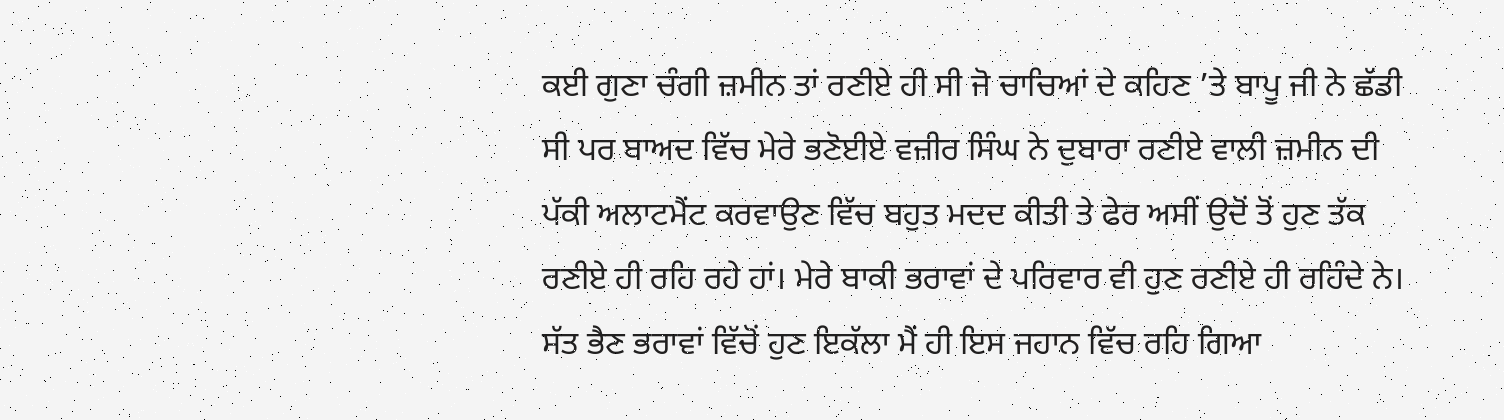ਕਈ ਗੁਣਾ ਚੰਗੀ ਜ਼ਮੀਨ ਤਾਂ ਰਣੀਏ ਹੀ ਸੀ ਜੋ ਚਾਚਿਆਂ ਦੇ ਕਹਿਣ ’ਤੇ ਬਾਪੂ ਜੀ ਨੇ ਛੱਡੀ ਸੀ ਪਰ ਬਾਅਦ ਵਿੱਚ ਮੇਰੇ ਭਣੋਈਏ ਵਜ਼ੀਰ ਸਿੰਘ ਨੇ ਦੁਬਾਰਾ ਰਣੀਏ ਵਾਲੀ ਜ਼ਮੀਨ ਦੀ ਪੱਕੀ ਅਲਾਟਮੈਂਟ ਕਰਵਾਉਣ ਵਿੱਚ ਬਹੁਤ ਮਦਦ ਕੀਤੀ ਤੇ ਫੇਰ ਅਸੀਂ ਉਦੋਂ ਤੋਂ ਹੁਣ ਤੱਕ ਰਣੀਏ ਹੀ ਰਹਿ ਰਹੇ ਹਾਂ। ਮੇਰੇ ਬਾਕੀ ਭਰਾਵਾਂ ਦੇ ਪਰਿਵਾਰ ਵੀ ਹੁਣ ਰਣੀਏ ਹੀ ਰਹਿੰਦੇ ਨੇ। ਸੱਤ ਭੈਣ ਭਰਾਵਾਂ ਵਿੱਚੋਂ ਹੁਣ ਇਕੱਲਾ ਮੈਂ ਹੀ ਇਸ ਜਹਾਨ ਵਿੱਚ ਰਹਿ ਗਿਆ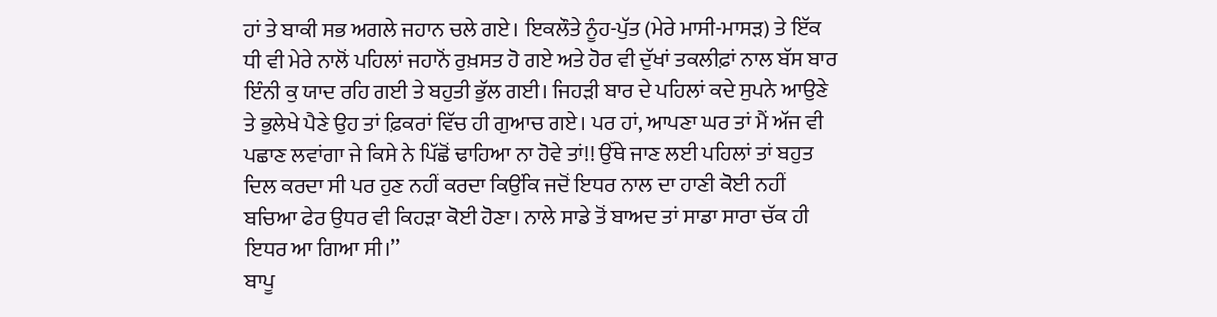ਹਾਂ ਤੇ ਬਾਕੀ ਸਭ ਅਗਲੇ ਜਹਾਨ ਚਲੇ ਗਏ। ਇਕਲੌਤੇ ਨੂੰਹ-ਪੁੱਤ (ਮੇਰੇ ਮਾਸੀ-ਮਾਸੜ) ਤੇ ਇੱਕ ਧੀ ਵੀ ਮੇਰੇ ਨਾਲੋਂ ਪਹਿਲਾਂ ਜਹਾਨੋਂ ਰੁਖ਼ਸਤ ਹੋ ਗਏ ਅਤੇ ਹੋਰ ਵੀ ਦੁੱਖਾਂ ਤਕਲੀਫ਼ਾਂ ਨਾਲ ਬੱਸ ਬਾਰ ਇੰਨੀ ਕੁ ਯਾਦ ਰਹਿ ਗਈ ਤੇ ਬਹੁਤੀ ਭੁੱਲ ਗਈ। ਜਿਹੜੀ ਬਾਰ ਦੇ ਪਹਿਲਾਂ ਕਦੇ ਸੁਪਨੇ ਆਉਣੇ ਤੇ ਭੁਲੇਖੇ ਪੈਣੇ ਉਹ ਤਾਂ ਫ਼ਿਕਰਾਂ ਵਿੱਚ ਹੀ ਗੁਆਚ ਗਏ। ਪਰ ਹਾਂ, ਆਪਣਾ ਘਰ ਤਾਂ ਮੈਂ ਅੱਜ ਵੀ ਪਛਾਣ ਲਵਾਂਗਾ ਜੇ ਕਿਸੇ ਨੇ ਪਿੱਛੋਂ ਢਾਹਿਆ ਨਾ ਹੋਵੇ ਤਾਂ!! ਉੱਥੇ ਜਾਣ ਲਈ ਪਹਿਲਾਂ ਤਾਂ ਬਹੁਤ ਦਿਲ ਕਰਦਾ ਸੀ ਪਰ ਹੁਣ ਨਹੀਂ ਕਰਦਾ ਕਿਉਂਕਿ ਜਦੋਂ ਇਧਰ ਨਾਲ ਦਾ ਹਾਣੀ ਕੋਈ ਨਹੀਂ ਬਚਿਆ ਫੇਰ ਉਧਰ ਵੀ ਕਿਹੜਾ ਕੋਈ ਹੋਣਾ। ਨਾਲੇ ਸਾਡੇ ਤੋਂ ਬਾਅਦ ਤਾਂ ਸਾਡਾ ਸਾਰਾ ਚੱਕ ਹੀ ਇਧਰ ਆ ਗਿਆ ਸੀ।’’
ਬਾਪੂ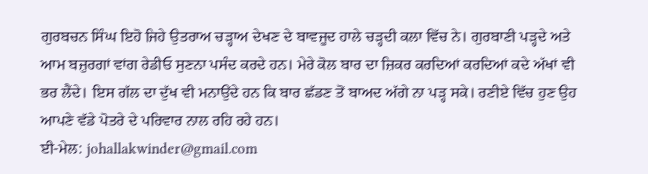ਗੁਰਬਚਨ ਸਿੰਘ ਇਹੋ ਜਿਹੇ ਉਤਰਾਅ ਚੜ੍ਹਾਅ ਦੇਖਣ ਦੇ ਬਾਵਜੂਦ ਹਾਲੇ ਚੜ੍ਹਦੀ ਕਲਾ ਵਿੱਚ ਨੇ। ਗੁਰਬਾਣੀ ਪੜ੍ਹਦੇ ਅਤੇ ਆਮ ਬਜ਼ੁਰਗਾਂ ਵਾਂਗ ਰੇਡੀਓ ਸੁਣਨਾ ਪਸੰਦ ਕਰਦੇ ਹਨ। ਮੇਰੇ ਕੋਲ ਬਾਰ ਦਾ ਜ਼ਿਕਰ ਕਰਦਿਆਂ ਕਰਦਿਆਂ ਕਦੇ ਅੱਖਾਂ ਵੀ ਭਰ ਲੈਂਦੇ। ਇਸ ਗੱਲ ਦਾ ਦੁੱਖ ਵੀ ਮਨਾਉਂਦੇ ਹਨ ਕਿ ਬਾਰ ਛੱਡਣ ਤੋਂ ਬਾਅਦ ਅੱਗੇ ਨਾ ਪੜ੍ਹ ਸਕੇ। ਰਣੀਏ ਵਿੱਚ ਹੁਣ ਉਹ ਆਪਣੇ ਵੱਡੇ ਪੋਤਰੇ ਦੇ ਪਰਿਵਾਰ ਨਾਲ ਰਹਿ ਰਹੇ ਹਨ।
ਈ-ਮੇਲ: johallakwinder@gmail.com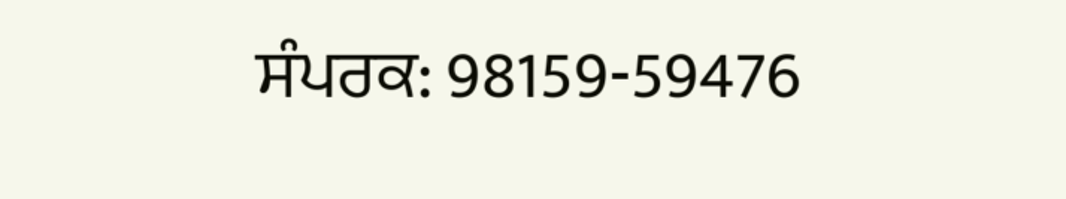ਸੰਪਰਕ: 98159-59476